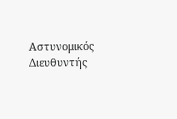Αστυνομικός Διευθυντής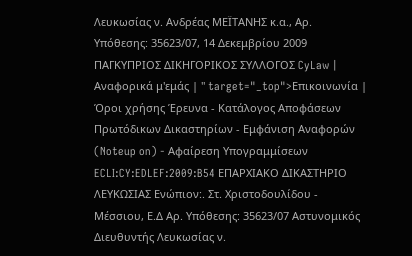Λευκωσίας ν. Ανδρέας ΜΕΪΤΑΝΗΣ κ.α., Αρ. Υπόθεσης: 35623/07, 14 Δεκεμβρίου 2009 ΠΑΓΚΥΠΡΙΟΣ ΔΙΚΗΓΟΡΙΚΟΣ ΣΥΛΛΟΓΟΣ CyLaw | Αναφορικά μ'εμάς | " target="_top">Επικοινωνία | Όροι χρήσης Έρευνα - Κατάλογος Αποφάσεων Πρωτόδικων Δικαστηρίων - Εμφάνιση Αναφορών (Noteup on) - Αφαίρεση Υπογραμμίσεων ECLI:CY:EDLEF:2009:B54 ΕΠΑΡΧΙΑΚΟ ΔΙΚΑΣΤΗΡΙΟ ΛΕΥΚΩΣΙΑΣ Ενώπιον:. Στ. Χριστοδουλίδου - Μέσσιου, Ε.Δ Αρ. Υπόθεσης: 35623/07 Αστυνομικός Διευθυντής Λευκωσίας ν.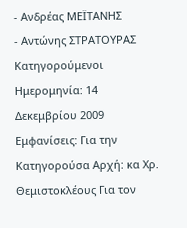- Ανδρέας ΜΕΪΤΑΝΗΣ
- Αντώνης ΣΤΡΑΤΟΥΡΑΣ Κατηγορούμενοι Ημερομηνία: 14 Δεκεμβρίου 2009 Εμφανίσεις: Για την Κατηγορούσα Αρχή: κα Χρ. Θεμιστοκλέους Για τον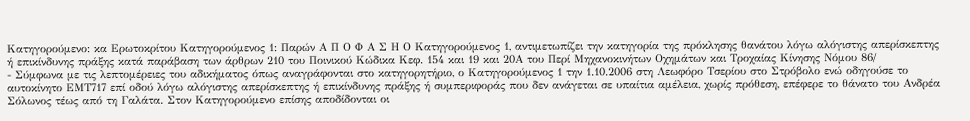Κατηγορούμενο: κα Ερωτοκρίτου Κατηγορούμενος 1: Παρών Α Π Ο Φ Α Σ Η Ο Κατηγορούμενος 1, αντιμετωπίζει την κατηγορία της πρόκλησης θανάτου λόγω αλόγιστης απερίσκεπτης ή επικίνδυνης πράξης κατά παράβαση των άρθρων 210 του Ποινικού Κώδικα Κεφ. 154 και 19 και 20Α του Περί Μηχανοκινήτων Οχημάτων και Τροχαίας Κίνησης Νόμου 86/
- Σύμφωνα με τις λεπτομέρειες του αδικήματος όπως αναγράφονται στο κατηγορητήριο, ο Κατηγορούμενος 1 την 1.10.2006 στη Λεωφόρο Τσερίου στο Στρόβολο ενώ οδηγούσε το αυτοκίνητο ΕΜΤ717 επί οδού λόγω αλόγιστης απερίσκεπτης ή επικίνδυνης πράξης ή συμπεριφοράς που δεν ανάγεται σε υπαίτια αμέλεια, χωρίς πρόθεση, επέφερε το θάνατο του Ανδρέα Σόλωνος τέως από τη Γαλάτα. Στον Κατηγορούμενο επίσης αποδίδονται οι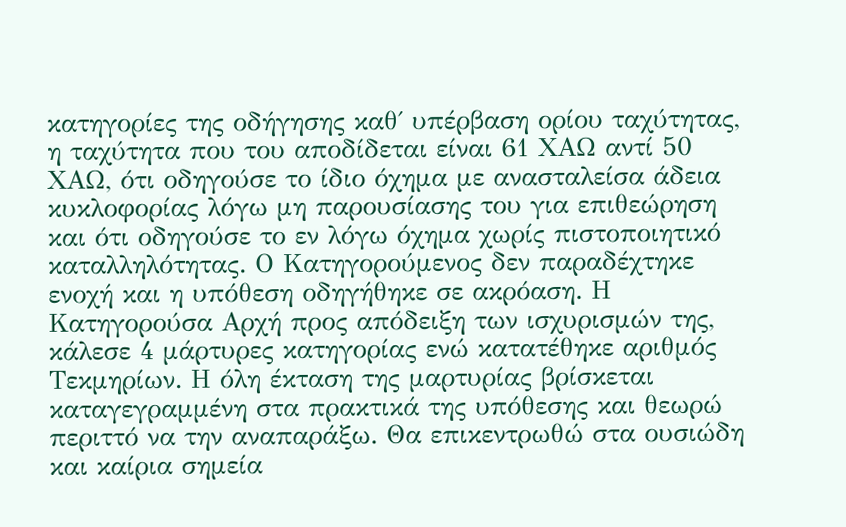κατηγορίες της οδήγησης καθ΄ υπέρβαση ορίου ταχύτητας, η ταχύτητα που του αποδίδεται είναι 61 ΧΑΩ αντί 50 ΧΑΩ, ότι οδηγούσε το ίδιο όχημα με ανασταλείσα άδεια κυκλοφορίας λόγω μη παρουσίασης του για επιθεώρηση και ότι οδηγούσε το εν λόγω όχημα χωρίς πιστοποιητικό καταλληλότητας. Ο Κατηγορούμενος δεν παραδέχτηκε ενοχή και η υπόθεση οδηγήθηκε σε ακρόαση. Η Κατηγορούσα Αρχή προς απόδειξη των ισχυρισμών της, κάλεσε 4 μάρτυρες κατηγορίας ενώ κατατέθηκε αριθμός Τεκμηρίων. Η όλη έκταση της μαρτυρίας βρίσκεται καταγεγραμμένη στα πρακτικά της υπόθεσης και θεωρώ περιττό να την αναπαράξω. Θα επικεντρωθώ στα ουσιώδη και καίρια σημεία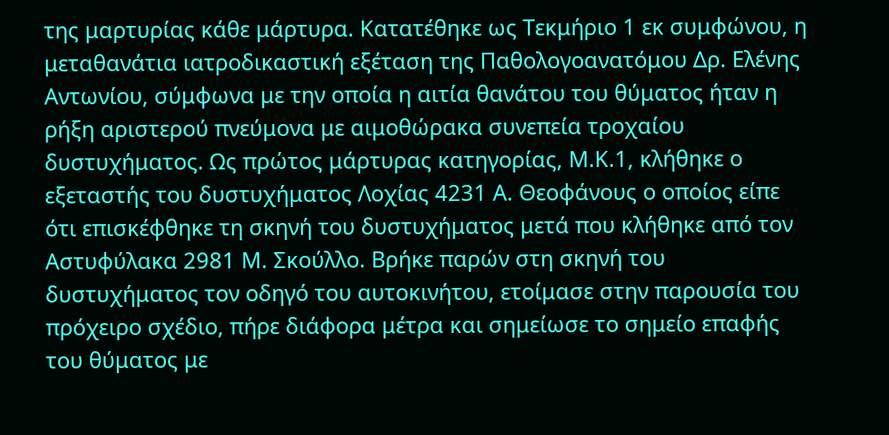της μαρτυρίας κάθε μάρτυρα. Κατατέθηκε ως Τεκμήριο 1 εκ συμφώνου, η μεταθανάτια ιατροδικαστική εξέταση της Παθολογοανατόμου Δρ. Ελένης Αντωνίου, σύμφωνα με την οποία η αιτία θανάτου του θύματος ήταν η ρήξη αριστερού πνεύμονα με αιμοθώρακα συνεπεία τροχαίου δυστυχήματος. Ως πρώτος μάρτυρας κατηγορίας, Μ.Κ.1, κλήθηκε ο εξεταστής του δυστυχήματος Λοχίας 4231 Α. Θεοφάνους ο οποίος είπε ότι επισκέφθηκε τη σκηνή του δυστυχήματος μετά που κλήθηκε από τον Αστυφύλακα 2981 Μ. Σκούλλο. Βρήκε παρών στη σκηνή του δυστυχήματος τον οδηγό του αυτοκινήτου, ετοίμασε στην παρουσία του πρόχειρο σχέδιο, πήρε διάφορα μέτρα και σημείωσε το σημείο επαφής του θύματος με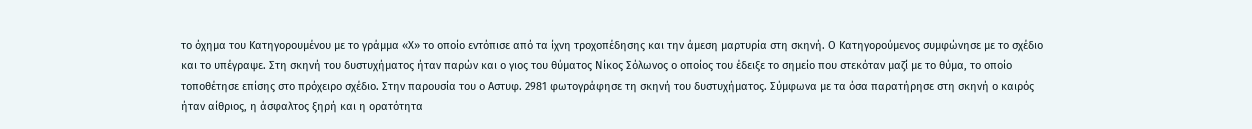το όχημα του Κατηγορουμένου με το γράμμα «Χ» το οποίο εντόπισε από τα ίχνη τροχοπέδησης και την άμεση μαρτυρία στη σκηνή. Ο Κατηγορούμενος συμφώνησε με το σχέδιο και το υπέγραψε. Στη σκηνή του δυστυχήματος ήταν παρών και ο γιος του θύματος Νίκος Σόλωνος ο οποίος του έδειξε το σημείο που στεκόταν μαζί με το θύμα, το οποίο τοποθέτησε επίσης στο πρόχειρο σχέδιο. Στην παρουσία του ο Αστυφ. 2981 φωτογράφησε τη σκηνή του δυστυχήματος. Σύμφωνα με τα όσα παρατήρησε στη σκηνή ο καιρός ήταν αίθριος, η άσφαλτος ξηρή και η ορατότητα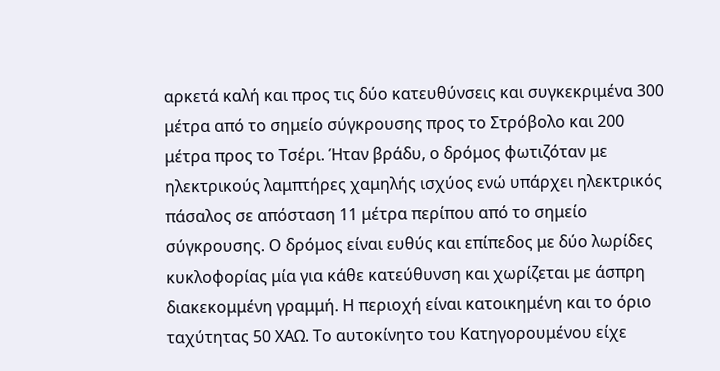αρκετά καλή και προς τις δύο κατευθύνσεις και συγκεκριμένα 300 μέτρα από το σημείο σύγκρουσης προς το Στρόβολο και 200 μέτρα προς το Τσέρι. Ήταν βράδυ, ο δρόμος φωτιζόταν με ηλεκτρικούς λαμπτήρες χαμηλής ισχύος ενώ υπάρχει ηλεκτρικός πάσαλος σε απόσταση 11 μέτρα περίπου από το σημείο σύγκρουσης. Ο δρόμος είναι ευθύς και επίπεδος με δύο λωρίδες κυκλοφορίας μία για κάθε κατεύθυνση και χωρίζεται με άσπρη διακεκομμένη γραμμή. Η περιοχή είναι κατοικημένη και το όριο ταχύτητας 50 ΧΑΩ. Το αυτοκίνητο του Κατηγορουμένου είχε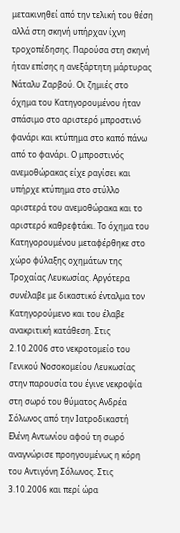μετακινηθεί από την τελική του θέση αλλά στη σκηνή υπήρχαν ίχνη τροχοπέδησης. Παρούσα στη σκηνή ήταν επίσης η ανεξάρτητη μάρτυρας Νάταλυ Ζαρβού. Οι ζημιές στο όχημα του Κατηγορουμένου ήταν σπάσιμο στο αριστερό μπροστινό φανάρι και κτύπημα στο καπό πάνω από το φανάρι. Ο μπροστινός ανεμοθώρακας είχε ραγίσει και υπήρχε κτύπημα στο στύλλο αριστερά του ανεμοθώρακα και το αριστερό καθρεφτάκι. Το όχημα του Κατηγορουμένου μεταφέρθηκε στο χώρο φύλαξης οχημάτων της Τροχαίας Λευκωσίας. Αργότερα συνέλαβε με δικαστικό ένταλμα τον Κατηγορούμενο και του έλαβε ανακριτική κατάθεση. Στις 2.10.2006 στο νεκροτομείο του Γενικού Νοσοκομείου Λευκωσίας στην παρουσία του έγινε νεκροψία στη σωρό του θύματος Ανδρέα Σόλωνος από την Ιατροδικαστή Ελένη Αντωνίου αφού τη σωρό αναγνώρισε προηγουμένως η κόρη του Αντιγόνη Σόλωνος. Στις 3.10.2006 και περί ώρα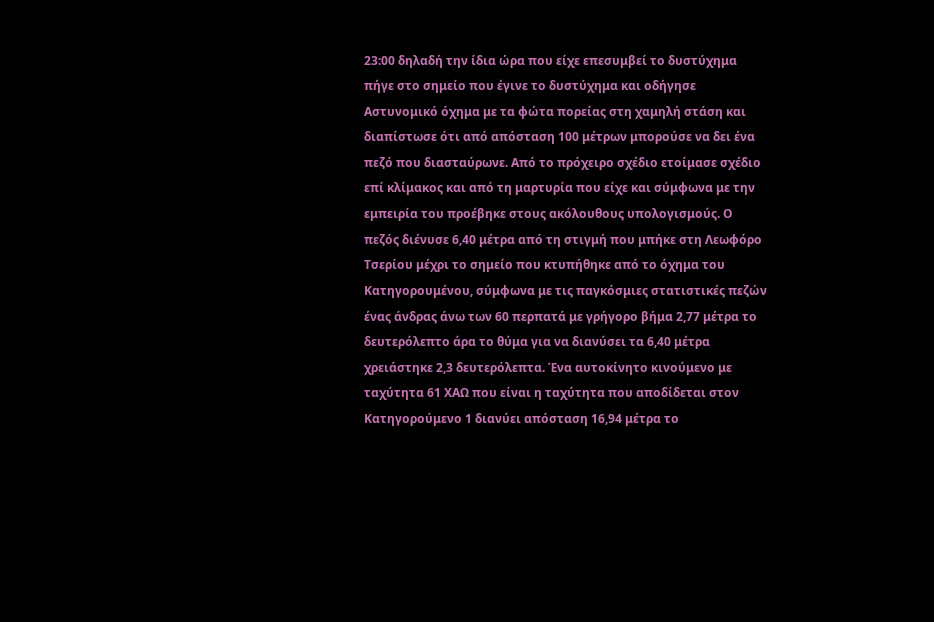23:00 δηλαδή την ίδια ώρα που είχε επεσυμβεί το δυστύχημα πήγε στο σημείο που έγινε το δυστύχημα και οδήγησε Αστυνομικό όχημα με τα φώτα πορείας στη χαμηλή στάση και διαπίστωσε ότι από απόσταση 100 μέτρων μπορούσε να δει ένα πεζό που διασταύρωνε. Από το πρόχειρο σχέδιο ετοίμασε σχέδιο επί κλίμακος και από τη μαρτυρία που είχε και σύμφωνα με την εμπειρία του προέβηκε στους ακόλουθους υπολογισμούς. Ο πεζός διένυσε 6,40 μέτρα από τη στιγμή που μπήκε στη Λεωφόρο Τσερίου μέχρι το σημείο που κτυπήθηκε από το όχημα του Κατηγορουμένου, σύμφωνα με τις παγκόσμιες στατιστικές πεζών ένας άνδρας άνω των 60 περπατά με γρήγορο βήμα 2,77 μέτρα το δευτερόλεπτο άρα το θύμα για να διανύσει τα 6,40 μέτρα χρειάστηκε 2,3 δευτερόλεπτα. Ένα αυτοκίνητο κινούμενο με ταχύτητα 61 ΧΑΩ που είναι η ταχύτητα που αποδίδεται στον Κατηγορούμενο 1 διανύει απόσταση 16,94 μέτρα το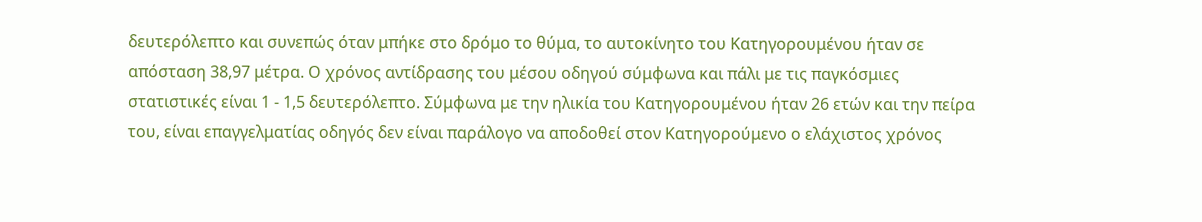δευτερόλεπτο και συνεπώς όταν μπήκε στο δρόμο το θύμα, το αυτοκίνητο του Κατηγορουμένου ήταν σε απόσταση 38,97 μέτρα. Ο χρόνος αντίδρασης του μέσου οδηγού σύμφωνα και πάλι με τις παγκόσμιες στατιστικές είναι 1 - 1,5 δευτερόλεπτο. Σύμφωνα με την ηλικία του Κατηγορουμένου ήταν 26 ετών και την πείρα του, είναι επαγγελματίας οδηγός δεν είναι παράλογο να αποδοθεί στον Κατηγορούμενο ο ελάχιστος χρόνος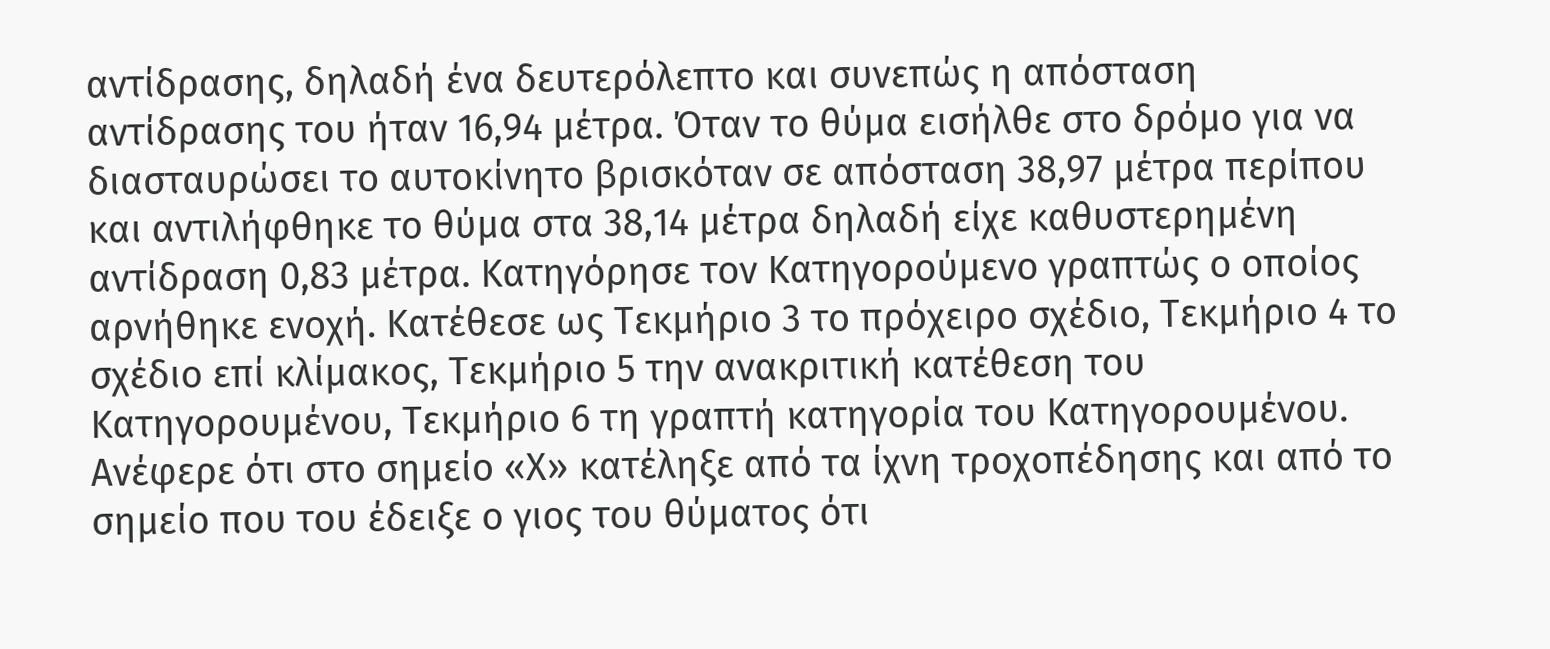αντίδρασης, δηλαδή ένα δευτερόλεπτο και συνεπώς η απόσταση αντίδρασης του ήταν 16,94 μέτρα. Όταν το θύμα εισήλθε στο δρόμο για να διασταυρώσει το αυτοκίνητο βρισκόταν σε απόσταση 38,97 μέτρα περίπου και αντιλήφθηκε το θύμα στα 38,14 μέτρα δηλαδή είχε καθυστερημένη αντίδραση 0,83 μέτρα. Κατηγόρησε τον Κατηγορούμενο γραπτώς ο οποίος αρνήθηκε ενοχή. Κατέθεσε ως Τεκμήριο 3 το πρόχειρο σχέδιο, Τεκμήριο 4 το σχέδιο επί κλίμακος, Τεκμήριο 5 την ανακριτική κατέθεση του Κατηγορουμένου, Τεκμήριο 6 τη γραπτή κατηγορία του Κατηγορουμένου. Ανέφερε ότι στο σημείο «Χ» κατέληξε από τα ίχνη τροχοπέδησης και από το σημείο που του έδειξε ο γιος του θύματος ότι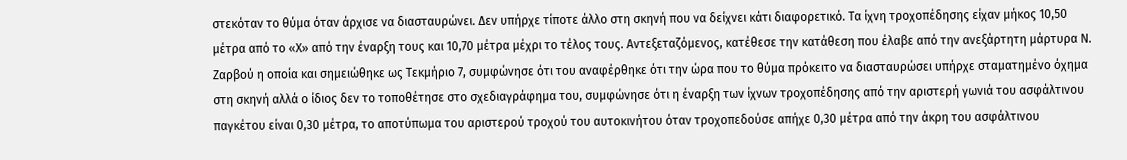στεκόταν το θύμα όταν άρχισε να διασταυρώνει. Δεν υπήρχε τίποτε άλλο στη σκηνή που να δείχνει κάτι διαφορετικό. Τα ίχνη τροχοπέδησης είχαν μήκος 10,50 μέτρα από το «Χ» από την έναρξη τους και 10,70 μέτρα μέχρι το τέλος τους. Αντεξεταζόμενος, κατέθεσε την κατάθεση που έλαβε από την ανεξάρτητη μάρτυρα Ν. Ζαρβού η οποία και σημειώθηκε ως Τεκμήριο 7, συμφώνησε ότι του αναφέρθηκε ότι την ώρα που το θύμα πρόκειτο να διασταυρώσει υπήρχε σταματημένο όχημα στη σκηνή αλλά ο ίδιος δεν το τοποθέτησε στο σχεδιαγράφημα του, συμφώνησε ότι η έναρξη των ίχνων τροχοπέδησης από την αριστερή γωνιά του ασφάλτινου παγκέτου είναι 0,30 μέτρα, το αποτύπωμα του αριστερού τροχού του αυτοκινήτου όταν τροχοπεδούσε απήχε 0,30 μέτρα από την άκρη του ασφάλτινου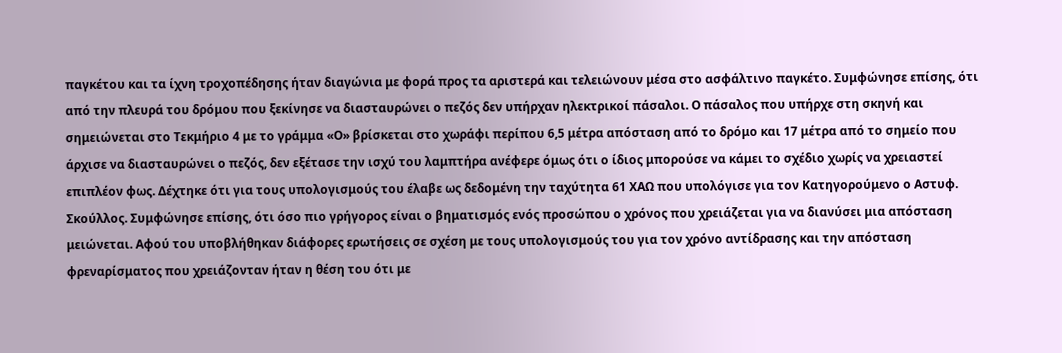παγκέτου και τα ίχνη τροχοπέδησης ήταν διαγώνια με φορά προς τα αριστερά και τελειώνουν μέσα στο ασφάλτινο παγκέτο. Συμφώνησε επίσης, ότι από την πλευρά του δρόμου που ξεκίνησε να διασταυρώνει ο πεζός δεν υπήρχαν ηλεκτρικοί πάσαλοι. Ο πάσαλος που υπήρχε στη σκηνή και σημειώνεται στο Τεκμήριο 4 με το γράμμα «Ο» βρίσκεται στο χωράφι περίπου 6,5 μέτρα απόσταση από το δρόμο και 17 μέτρα από το σημείο που άρχισε να διασταυρώνει ο πεζός, δεν εξέτασε την ισχύ του λαμπτήρα ανέφερε όμως ότι ο ίδιος μπορούσε να κάμει το σχέδιο χωρίς να χρειαστεί επιπλέον φως. Δέχτηκε ότι για τους υπολογισμούς του έλαβε ως δεδομένη την ταχύτητα 61 ΧΑΩ που υπολόγισε για τον Κατηγορούμενο ο Αστυφ. Σκούλλος. Συμφώνησε επίσης, ότι όσο πιο γρήγορος είναι ο βηματισμός ενός προσώπου ο χρόνος που χρειάζεται για να διανύσει μια απόσταση μειώνεται. Αφού του υποβλήθηκαν διάφορες ερωτήσεις σε σχέση με τους υπολογισμούς του για τον χρόνο αντίδρασης και την απόσταση φρεναρίσματος που χρειάζονταν ήταν η θέση του ότι με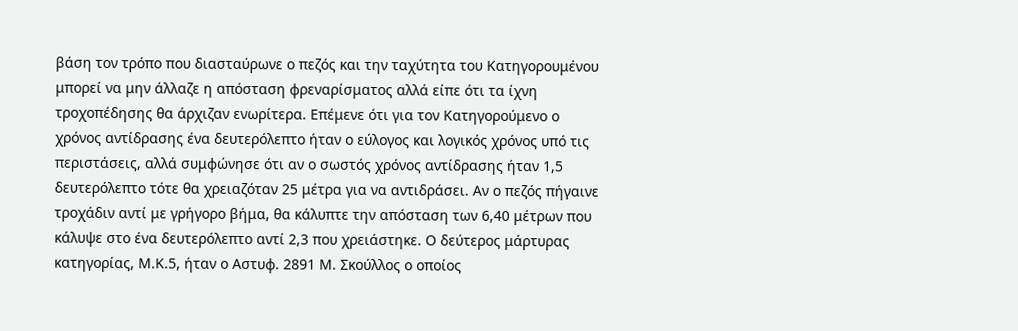βάση τον τρόπο που διασταύρωνε ο πεζός και την ταχύτητα του Κατηγορουμένου μπορεί να μην άλλαζε η απόσταση φρεναρίσματος αλλά είπε ότι τα ίχνη τροχοπέδησης θα άρχιζαν ενωρίτερα. Επέμενε ότι για τον Κατηγορούμενο ο χρόνος αντίδρασης ένα δευτερόλεπτο ήταν ο εύλογος και λογικός χρόνος υπό τις περιστάσεις, αλλά συμφώνησε ότι αν ο σωστός χρόνος αντίδρασης ήταν 1,5 δευτερόλεπτο τότε θα χρειαζόταν 25 μέτρα για να αντιδράσει. Αν ο πεζός πήγαινε τροχάδιν αντί με γρήγορο βήμα, θα κάλυπτε την απόσταση των 6,40 μέτρων που κάλυψε στο ένα δευτερόλεπτο αντί 2,3 που χρειάστηκε. Ο δεύτερος μάρτυρας κατηγορίας, Μ.Κ.5, ήταν ο Αστυφ. 2891 Μ. Σκούλλος ο οποίος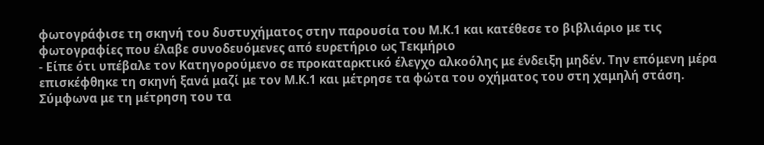φωτογράφισε τη σκηνή του δυστυχήματος στην παρουσία του Μ.Κ.1 και κατέθεσε το βιβλιάριο με τις φωτογραφίες που έλαβε συνοδευόμενες από ευρετήριο ως Τεκμήριο
- Είπε ότι υπέβαλε τον Κατηγορούμενο σε προκαταρκτικό έλεγχο αλκοόλης με ένδειξη μηδέν. Την επόμενη μέρα επισκέφθηκε τη σκηνή ξανά μαζί με τον Μ.Κ.1 και μέτρησε τα φώτα του οχήματος του στη χαμηλή στάση. Σύμφωνα με τη μέτρηση του τα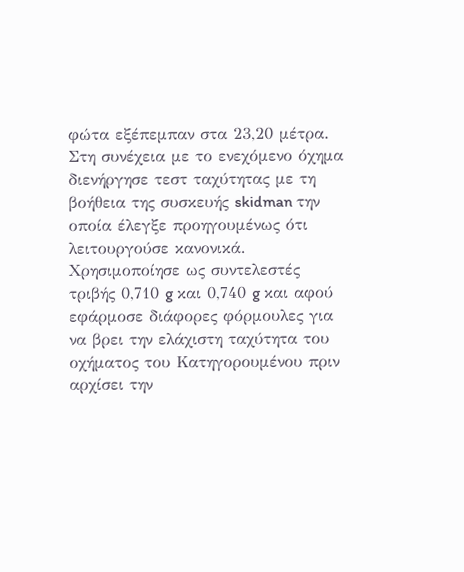φώτα εξέπεμπαν στα 23,20 μέτρα. Στη συνέχεια με το ενεχόμενο όχημα διενήργησε τεστ ταχύτητας με τη βοήθεια της συσκευής skidman την οποία έλεγξε προηγουμένως ότι λειτουργούσε κανονικά. Χρησιμοποίησε ως συντελεστές τριβής 0,710 g και 0,740 g και αφού εφάρμοσε διάφορες φόρμουλες για να βρει την ελάχιστη ταχύτητα του οχήματος του Κατηγορουμένου πριν αρχίσει την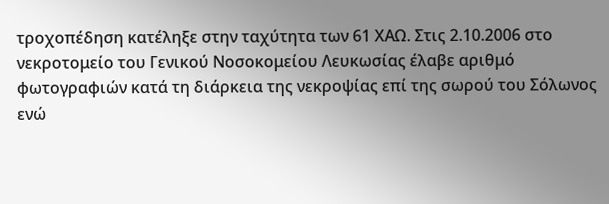τροχοπέδηση κατέληξε στην ταχύτητα των 61 ΧΑΩ. Στις 2.10.2006 στο νεκροτομείο του Γενικού Νοσοκομείου Λευκωσίας έλαβε αριθμό φωτογραφιών κατά τη διάρκεια της νεκροψίας επί της σωρού του Σόλωνος ενώ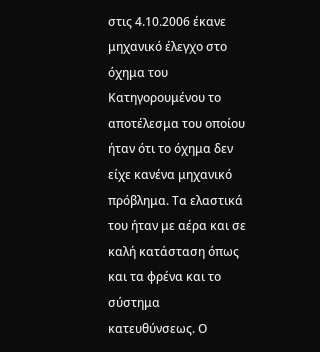στις 4.10.2006 έκανε μηχανικό έλεγχο στο όχημα του Κατηγορουμένου το αποτέλεσμα του οποίου ήταν ότι το όχημα δεν είχε κανένα μηχανικό πρόβλημα. Τα ελαστικά του ήταν με αέρα και σε καλή κατάσταση όπως και τα φρένα και το σύστημα κατευθύνσεως. Ο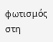φωτισμός στη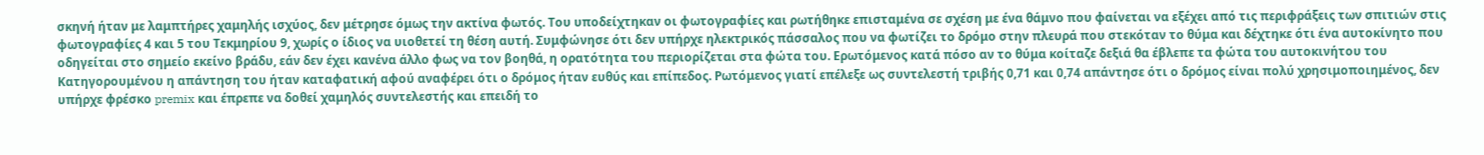σκηνή ήταν με λαμπτήρες χαμηλής ισχύος, δεν μέτρησε όμως την ακτίνα φωτός. Του υποδείχτηκαν οι φωτογραφίες και ρωτήθηκε επισταμένα σε σχέση με ένα θάμνο που φαίνεται να εξέχει από τις περιφράξεις των σπιτιών στις φωτογραφίες 4 και 5 του Τεκμηρίου 9, χωρίς ο ίδιος να υιοθετεί τη θέση αυτή. Συμφώνησε ότι δεν υπήρχε ηλεκτρικός πάσσαλος που να φωτίζει το δρόμο στην πλευρά που στεκόταν το θύμα και δέχτηκε ότι ένα αυτοκίνητο που οδηγείται στο σημείο εκείνο βράδυ, εάν δεν έχει κανένα άλλο φως να τον βοηθά, η ορατότητα του περιορίζεται στα φώτα του. Ερωτόμενος κατά πόσο αν το θύμα κοίταζε δεξιά θα έβλεπε τα φώτα του αυτοκινήτου του Κατηγορουμένου η απάντηση του ήταν καταφατική αφού αναφέρει ότι ο δρόμος ήταν ευθύς και επίπεδος. Ρωτόμενος γιατί επέλεξε ως συντελεστή τριβής 0,71 και 0,74 απάντησε ότι ο δρόμος είναι πολύ χρησιμοποιημένος, δεν υπήρχε φρέσκο premix και έπρεπε να δοθεί χαμηλός συντελεστής και επειδή το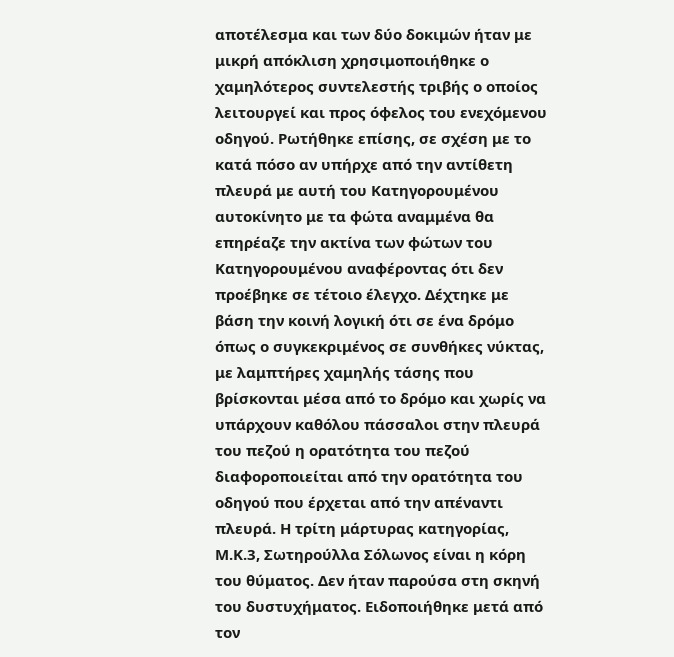αποτέλεσμα και των δύο δοκιμών ήταν με μικρή απόκλιση χρησιμοποιήθηκε ο χαμηλότερος συντελεστής τριβής ο οποίος λειτουργεί και προς όφελος του ενεχόμενου οδηγού. Ρωτήθηκε επίσης, σε σχέση με το κατά πόσο αν υπήρχε από την αντίθετη πλευρά με αυτή του Κατηγορουμένου αυτοκίνητο με τα φώτα αναμμένα θα επηρέαζε την ακτίνα των φώτων του Κατηγορουμένου αναφέροντας ότι δεν προέβηκε σε τέτοιο έλεγχο. Δέχτηκε με βάση την κοινή λογική ότι σε ένα δρόμο όπως ο συγκεκριμένος σε συνθήκες νύκτας, με λαμπτήρες χαμηλής τάσης που βρίσκονται μέσα από το δρόμο και χωρίς να υπάρχουν καθόλου πάσσαλοι στην πλευρά του πεζού η ορατότητα του πεζού διαφοροποιείται από την ορατότητα του οδηγού που έρχεται από την απέναντι πλευρά. Η τρίτη μάρτυρας κατηγορίας, Μ.Κ.3, Σωτηρούλλα Σόλωνος είναι η κόρη του θύματος. Δεν ήταν παρούσα στη σκηνή του δυστυχήματος. Ειδοποιήθηκε μετά από τον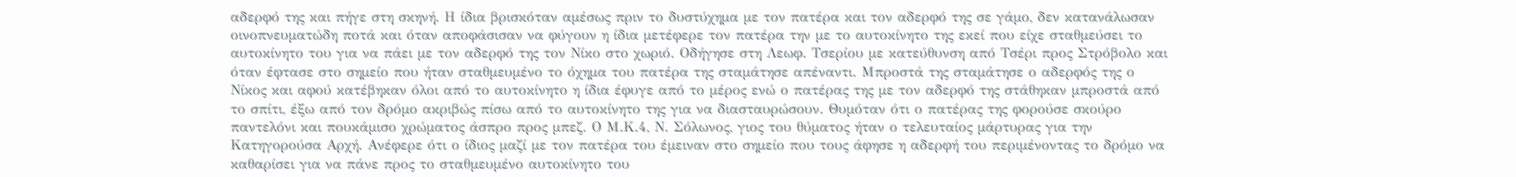αδερφό της και πήγε στη σκηνή. Η ίδια βρισκόταν αμέσως πριν το δυστύχημα με τον πατέρα και τον αδερφό της σε γάμο, δεν κατανάλωσαν οινοπνευματώδη ποτά και όταν αποφάσισαν να φύγουν η ίδια μετέφερε τον πατέρα την με το αυτοκίνητο της εκεί που είχε σταθμεύσει το αυτοκίνητο του για να πάει με τον αδερφό της τον Νίκο στο χωριό. Οδήγησε στη Λεωφ. Τσερίου με κατεύθυνση από Τσέρι προς Στρόβολο και όταν έφτασε στο σημείο που ήταν σταθμευμένο το όχημα του πατέρα της σταμάτησε απέναντι. Μπροστά της σταμάτησε ο αδερφός της ο Νίκος και αφού κατέβηκαν όλοι από το αυτοκίνητο η ίδια έφυγε από το μέρος ενώ ο πατέρας της με τον αδερφό της στάθηκαν μπροστά από το σπίτι, έξω από τον δρόμο ακριβώς πίσω από το αυτοκίνητο της για να διασταυρώσουν. Θυμόταν ότι ο πατέρας της φορούσε σκούρο παντελόνι και πουκάμισο χρώματος άσπρο προς μπεζ. Ο Μ.Κ.4, Ν. Σόλωνος, γιος του θύματος ήταν ο τελευταίος μάρτυρας για την Κατηγορούσα Αρχή. Ανέφερε ότι ο ίδιος μαζί με τον πατέρα του έμειναν στο σημείο που τους άφησε η αδερφή του περιμένοντας το δρόμο να καθαρίσει για να πάνε προς το σταθμευμένο αυτοκίνητο του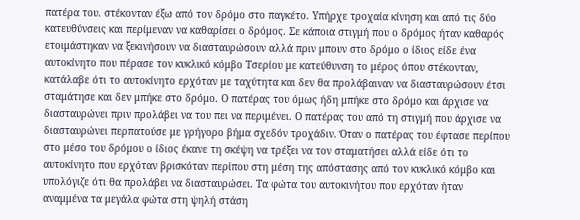πατέρα του. στέκονταν έξω από τον δρόμο στο παγκέτο. Υπήρχε τροχαία κίνηση και από τις δύο κατευθύνσεις και περίμεναν να καθαρίσει ο δρόμος. Σε κάποια στιγμή που ο δρόμος ήταν καθαρός ετοιμάστηκαν να ξεκινήσουν να διασταυρώσουν αλλά πριν μπουν στο δρόμο ο ίδιος είδε ένα αυτοκίνητο που πέρασε τον κυκλικό κόμβο Τσερίου με κατεύθυνση το μέρος όπου στέκονταν, κατάλαβε ότι το αυτοκίνητο ερχόταν με ταχύτητα και δεν θα προλάβαιναν να διασταυρώσουν έτσι σταμάτησε και δεν μπήκε στο δρόμο. Ο πατέρας του όμως ήδη μπήκε στο δρόμο και άρχισε να διασταυρώνει πριν προλάβει να του πει να περιμένει. Ο πατέρας του από τη στιγμή που άρχισε να διασταυρώνει περπατούσε με γρήγορο βήμα σχεδόν τροχάδιν. Όταν ο πατέρας του έφτασε περίπου στο μέσο του δρόμου ο ίδιος έκανε τη σκέψη να τρέξει να τον σταματήσει αλλά είδε ότι το αυτοκίνητο που ερχόταν βρισκόταν περίπου στη μέση της απόστασης από τον κυκλικό κόμβο και υπολόγιζε ότι θα προλάβει να διασταυρώσει. Τα φώτα του αυτοκινήτου που ερχόταν ήταν αναμμένα τα μεγάλα φώτα στη ψηλή στάση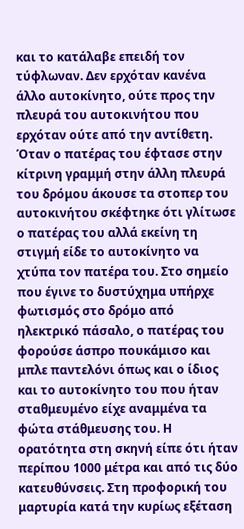και το κατάλαβε επειδή τον τύφλωναν. Δεν ερχόταν κανένα άλλο αυτοκίνητο, ούτε προς την πλευρά του αυτοκινήτου που ερχόταν ούτε από την αντίθετη. Όταν ο πατέρας του έφτασε στην κίτρινη γραμμή στην άλλη πλευρά του δρόμου άκουσε τα στοπερ του αυτοκινήτου σκέφτηκε ότι γλίτωσε ο πατέρας του αλλά εκείνη τη στιγμή είδε το αυτοκίνητο να χτύπα τον πατέρα του. Στο σημείο που έγινε το δυστύχημα υπήρχε φωτισμός στο δρόμο από ηλεκτρικό πάσαλο, ο πατέρας του φορούσε άσπρο πουκάμισο και μπλε παντελόνι όπως και ο ίδιος και το αυτοκίνητο του που ήταν σταθμευμένο είχε αναμμένα τα φώτα στάθμευσης του. Η ορατότητα στη σκηνή είπε ότι ήταν περίπου 1000 μέτρα και από τις δύο κατευθύνσεις. Στη προφορική του μαρτυρία κατά την κυρίως εξέταση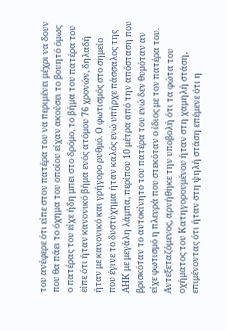του ανέφερε ότι είπε στον πατέρα του να περιμένει μέχρι να δουν που θα πάει το όχημα του οποίου είχαν ακούσει το βουητό όμως ο πατέρας του είχε ήδη μπει στο δρόμο, το βήμα του πατέρα του είπε ότι ήταν κανονικό βήμα ενός ατόμου 76 χρονών, δηλαδή ήταν με κανονικό και γρήγορο ρυθμό. Ο φωτισμός στο σημείο που έγινε το δυστύχημα ήταν καλός ενώ υπήρχε πάσσαλος της ΑΗΚ με μεγάλη λάμπα, περίπου 10 μέτρα από την απόσταση που βρισκόταν το αυτοκίνητο του πατέρα του ενώ δεν θυμόταν αν είχε φωτισμό η πλευρά που στεκόταν ο ίδιος με τον πατέρα του. Αντεξεταζόμενος, αρνήθηκε την υποβολή ότι τα φώτα του οχήματος του Κατηγορουμένου ήταν στη χαμηλή στάση, επιμένοντας ότι ήταν στη ψηλή στάση επέμενε ότι η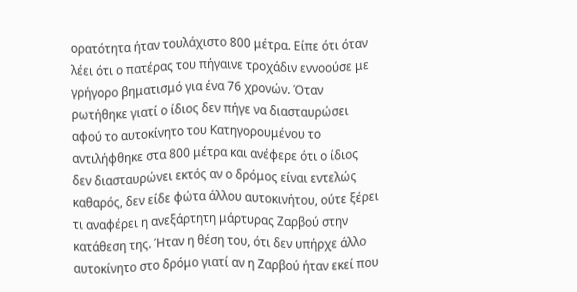ορατότητα ήταν τουλάχιστο 800 μέτρα. Είπε ότι όταν λέει ότι ο πατέρας του πήγαινε τροχάδιν εννοούσε με γρήγορο βηματισμό για ένα 76 χρονών. Όταν ρωτήθηκε γιατί ο ίδιος δεν πήγε να διασταυρώσει αφού το αυτοκίνητο του Κατηγορουμένου το αντιλήφθηκε στα 800 μέτρα και ανέφερε ότι ο ίδιος δεν διασταυρώνει εκτός αν ο δρόμος είναι εντελώς καθαρός, δεν είδε φώτα άλλου αυτοκινήτου, ούτε ξέρει τι αναφέρει η ανεξάρτητη μάρτυρας Ζαρβού στην κατάθεση της. Ήταν η θέση του, ότι δεν υπήρχε άλλο αυτοκίνητο στο δρόμο γιατί αν η Ζαρβού ήταν εκεί που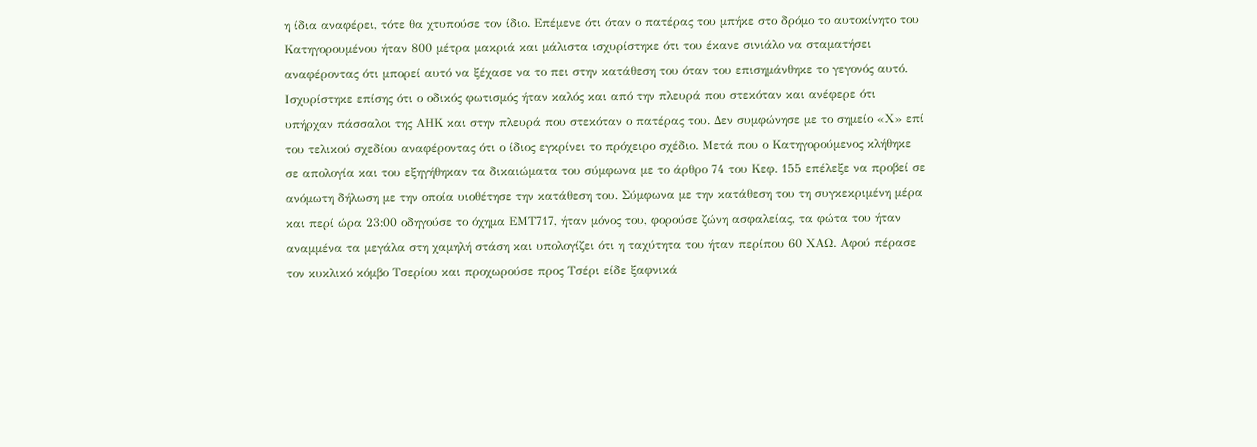η ίδια αναφέρει, τότε θα χτυπούσε τον ίδιο. Επέμενε ότι όταν ο πατέρας του μπήκε στο δρόμο το αυτοκίνητο του Κατηγορουμένου ήταν 800 μέτρα μακριά και μάλιστα ισχυρίστηκε ότι του έκανε σινιάλο να σταματήσει αναφέροντας ότι μπορεί αυτό να ξέχασε να το πει στην κατάθεση του όταν του επισημάνθηκε το γεγονός αυτό. Ισχυρίστηκε επίσης ότι ο οδικός φωτισμός ήταν καλός και από την πλευρά που στεκόταν και ανέφερε ότι υπήρχαν πάσσαλοι της ΑΗΚ και στην πλευρά που στεκόταν ο πατέρας του. Δεν συμφώνησε με το σημείο «Χ» επί του τελικού σχεδίου αναφέροντας ότι ο ίδιος εγκρίνει το πρόχειρο σχέδιο. Μετά που ο Κατηγορούμενος κλήθηκε σε απολογία και του εξηγήθηκαν τα δικαιώματα του σύμφωνα με το άρθρο 74 του Κεφ. 155 επέλεξε να προβεί σε ανόμωτη δήλωση με την οποία υιοθέτησε την κατάθεση του. Σύμφωνα με την κατάθεση του τη συγκεκριμένη μέρα και περί ώρα 23:00 οδηγούσε το όχημα ΕΜΤ717, ήταν μόνος του, φορούσε ζώνη ασφαλείας, τα φώτα του ήταν αναμμένα τα μεγάλα στη χαμηλή στάση και υπολογίζει ότι η ταχύτητα του ήταν περίπου 60 ΧΑΩ. Αφού πέρασε τον κυκλικό κόμβο Τσερίου και προχωρούσε προς Τσέρι είδε ξαφνικά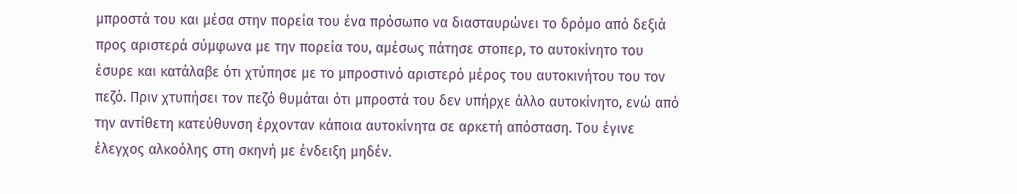μπροστά του και μέσα στην πορεία του ένα πρόσωπο να διασταυρώνει το δρόμο από δεξιά προς αριστερά σύμφωνα με την πορεία του, αμέσως πάτησε στοπερ, το αυτοκίνητο του έσυρε και κατάλαβε ότι χτύπησε με το μπροστινό αριστερό μέρος του αυτοκινήτου του τον πεζό. Πριν χτυπήσει τον πεζό θυμάται ότι μπροστά του δεν υπήρχε άλλο αυτοκίνητο, ενώ από την αντίθετη κατεύθυνση έρχονταν κάποια αυτοκίνητα σε αρκετή απόσταση. Του έγινε έλεγχος αλκοόλης στη σκηνή με ένδειξη μηδέν.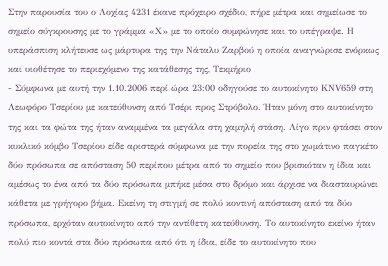Στην παρουσία του ο Λοχίας 4231 έκανε πρόχειρο σχέδιο, πήρε μέτρα και σημείωσε το σημείο σύγκρουσης με το γράμμα «Χ» με το οποίο συμφώνησε και το υπέγραψε. Η υπεράσπιση κλήτευσε ως μάρτυρα της την Νάταλυ Ζαρβού η οποία αναγνώρισε ενόρκως και υιοθέτησε το περιεχόμενο της κατάθεσης της, Τεκμήριο
- Σύμφωνα με αυτή την 1.10.2006 περί ώρα 23:00 οδηγούσε το αυτοκίνητο ΚΝV659 στη Λεωφόρο Τσερίου με κατεύθυνση από Τσέρι προς Στρόβολο. Ήταν μόνη στο αυτοκίνητο της και τα φώτα της ήταν αναμμένα τα μεγάλα στη χαμηλή στάση. Λίγο πριν φτάσει στον κυκλικό κόμβο Τσερίου είδε αριστερά σύμφωνα με την πορεία της στο χωμάτινο παγκέτο δύο πρόσωπα σε απόσταση 50 περίπου μέτρα από το σημείο που βρισκόταν η ίδια και αμέσως το ένα από τα δύο πρόσωπα μπήκε μέσα στο δρόμο και άρχισε να διασταυρώνει κάθετα με γρήγορο βήμα. Εκείνη τη στιγμή σε πολύ κοντινή απόσταση από τα δύο πρόσωπα, ερχόταν αυτοκίνητο από την αντίθετη κατεύθυνση. Το αυτοκίνητο εκείνο ήταν πολύ πιο κοντά στα δύο πρόσωπα από ότι η ίδια, είδε το αυτοκίνητο που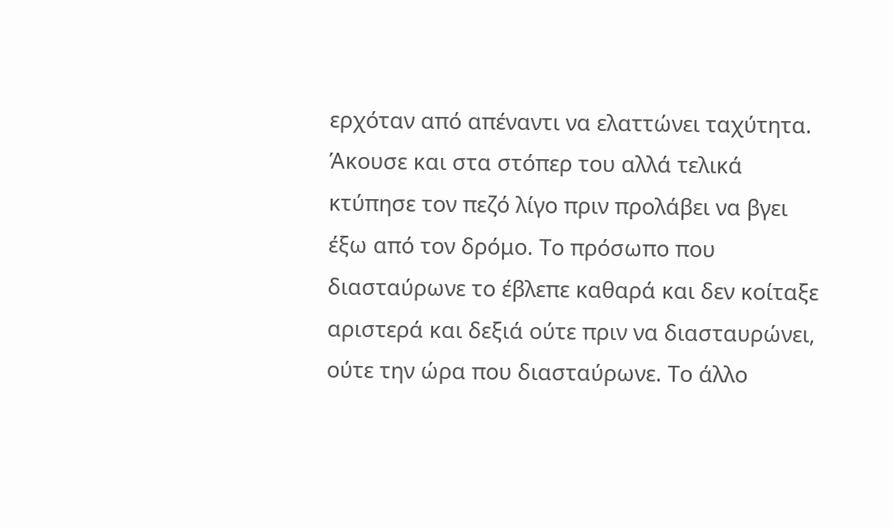ερχόταν από απέναντι να ελαττώνει ταχύτητα. Άκουσε και στα στόπερ του αλλά τελικά κτύπησε τον πεζό λίγο πριν προλάβει να βγει έξω από τον δρόμο. Το πρόσωπο που διασταύρωνε το έβλεπε καθαρά και δεν κοίταξε αριστερά και δεξιά ούτε πριν να διασταυρώνει, ούτε την ώρα που διασταύρωνε. Το άλλο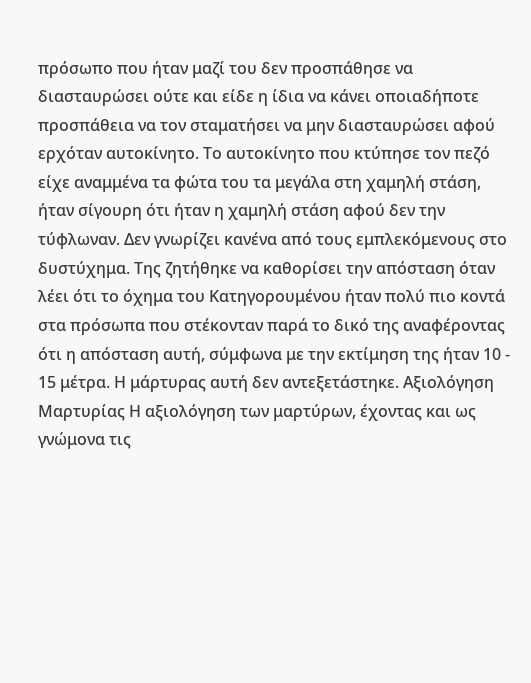πρόσωπο που ήταν μαζί του δεν προσπάθησε να διασταυρώσει ούτε και είδε η ίδια να κάνει οποιαδήποτε προσπάθεια να τον σταματήσει να μην διασταυρώσει αφού ερχόταν αυτοκίνητο. Το αυτοκίνητο που κτύπησε τον πεζό είχε αναμμένα τα φώτα του τα μεγάλα στη χαμηλή στάση, ήταν σίγουρη ότι ήταν η χαμηλή στάση αφού δεν την τύφλωναν. Δεν γνωρίζει κανένα από τους εμπλεκόμενους στο δυστύχημα. Της ζητήθηκε να καθορίσει την απόσταση όταν λέει ότι το όχημα του Κατηγορουμένου ήταν πολύ πιο κοντά στα πρόσωπα που στέκονταν παρά το δικό της αναφέροντας ότι η απόσταση αυτή, σύμφωνα με την εκτίμηση της ήταν 10 - 15 μέτρα. Η μάρτυρας αυτή δεν αντεξετάστηκε. Αξιολόγηση Μαρτυρίας Η αξιολόγηση των μαρτύρων, έχοντας και ως γνώμονα τις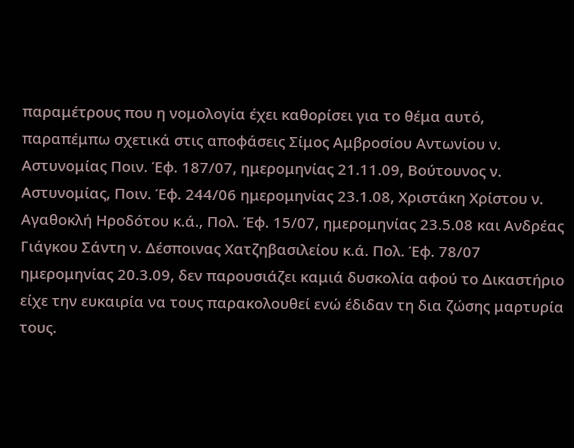παραμέτρους που η νομολογία έχει καθορίσει για το θέμα αυτό, παραπέμπω σχετικά στις αποφάσεις Σίμος Αμβροσίου Αντωνίου ν. Αστυνομίας Ποιν. Έφ. 187/07, ημερομηνίας 21.11.09, Βούτουνος ν. Αστυνομίας, Ποιν. Έφ. 244/06 ημερομηνίας 23.1.08, Χριστάκη Χρίστου ν. Αγαθοκλή Ηροδότου κ.ά., Πολ. Έφ. 15/07, ημερομηνίας 23.5.08 και Ανδρέας Γιάγκου Σάντη ν. Δέσποινας Χατζηβασιλείου κ.ά. Πολ. Έφ. 78/07 ημερομηνίας 20.3.09, δεν παρουσιάζει καμιά δυσκολία αφού το Δικαστήριο είχε την ευκαιρία να τους παρακολουθεί ενώ έδιδαν τη δια ζώσης μαρτυρία τους.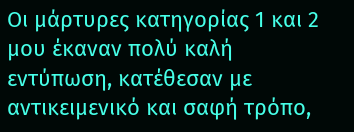Οι μάρτυρες κατηγορίας 1 και 2 μου έκαναν πολύ καλή εντύπωση, κατέθεσαν με αντικειμενικό και σαφή τρόπο,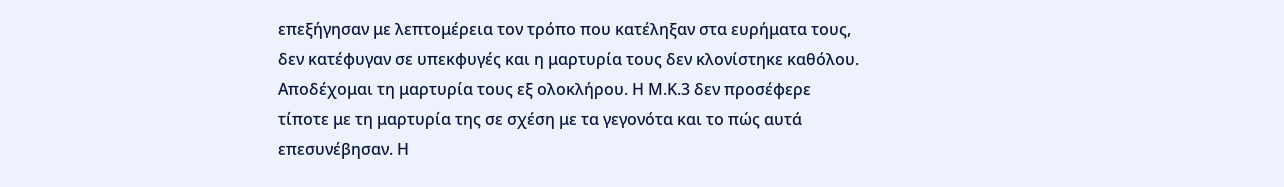επεξήγησαν με λεπτομέρεια τον τρόπο που κατέληξαν στα ευρήματα τους, δεν κατέφυγαν σε υπεκφυγές και η μαρτυρία τους δεν κλονίστηκε καθόλου. Αποδέχομαι τη μαρτυρία τους εξ ολοκλήρου. Η Μ.Κ.3 δεν προσέφερε τίποτε με τη μαρτυρία της σε σχέση με τα γεγονότα και το πώς αυτά επεσυνέβησαν. Η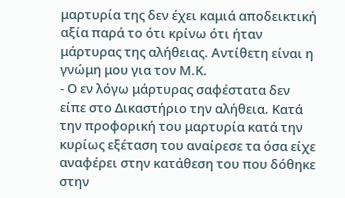μαρτυρία της δεν έχει καμιά αποδεικτική αξία παρά το ότι κρίνω ότι ήταν μάρτυρας της αλήθειας. Αντίθετη είναι η γνώμη μου για τον Μ.Κ.
- Ο εν λόγω μάρτυρας σαφέστατα δεν είπε στο Δικαστήριο την αλήθεια. Κατά την προφορική του μαρτυρία κατά την κυρίως εξέταση του αναίρεσε τα όσα είχε αναφέρει στην κατάθεση του που δόθηκε στην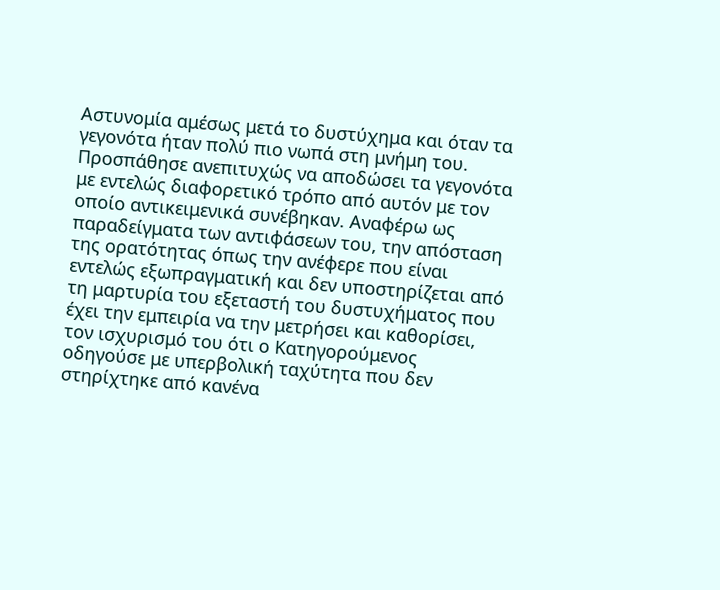Αστυνομία αμέσως μετά το δυστύχημα και όταν τα γεγονότα ήταν πολύ πιο νωπά στη μνήμη του. Προσπάθησε ανεπιτυχώς να αποδώσει τα γεγονότα με εντελώς διαφορετικό τρόπο από αυτόν με τον οποίο αντικειμενικά συνέβηκαν. Αναφέρω ως παραδείγματα των αντιφάσεων του, την απόσταση της ορατότητας όπως την ανέφερε που είναι εντελώς εξωπραγματική και δεν υποστηρίζεται από τη μαρτυρία του εξεταστή του δυστυχήματος που έχει την εμπειρία να την μετρήσει και καθορίσει, τον ισχυρισμό του ότι ο Κατηγορούμενος οδηγούσε με υπερβολική ταχύτητα που δεν στηρίχτηκε από κανένα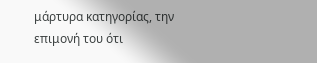μάρτυρα κατηγορίας, την επιμονή του ότι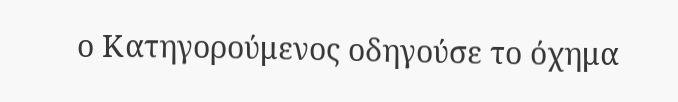ο Κατηγορούμενος οδηγούσε το όχημα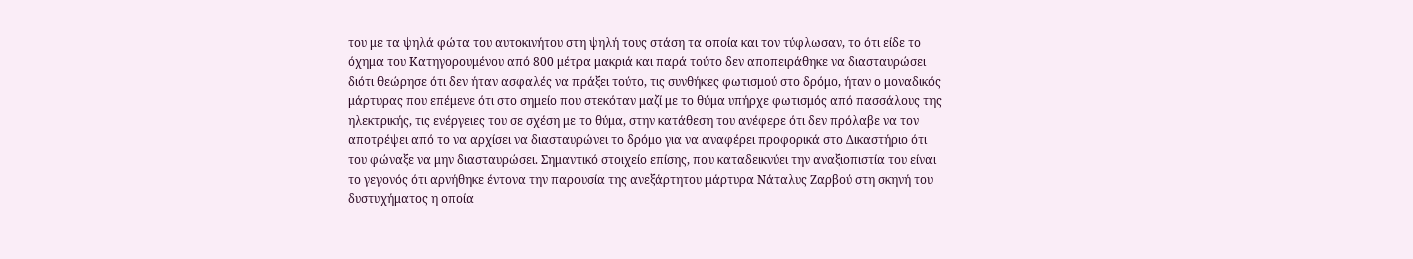του με τα ψηλά φώτα του αυτοκινήτου στη ψηλή τους στάση τα οποία και τον τύφλωσαν, το ότι είδε το όχημα του Κατηγορουμένου από 800 μέτρα μακριά και παρά τούτο δεν αποπειράθηκε να διασταυρώσει διότι θεώρησε ότι δεν ήταν ασφαλές να πράξει τούτο, τις συνθήκες φωτισμού στο δρόμο, ήταν ο μοναδικός μάρτυρας που επέμενε ότι στο σημείο που στεκόταν μαζί με το θύμα υπήρχε φωτισμός από πασσάλους της ηλεκτρικής, τις ενέργειες του σε σχέση με το θύμα, στην κατάθεση του ανέφερε ότι δεν πρόλαβε να τον αποτρέψει από το να αρχίσει να διασταυρώνει το δρόμο για να αναφέρει προφορικά στο Δικαστήριο ότι του φώναξε να μην διασταυρώσει. Σημαντικό στοιχείο επίσης, που καταδεικνύει την αναξιοπιστία του είναι το γεγονός ότι αρνήθηκε έντονα την παρουσία της ανεξάρτητου μάρτυρα Νάταλυς Ζαρβού στη σκηνή του δυστυχήματος η οποία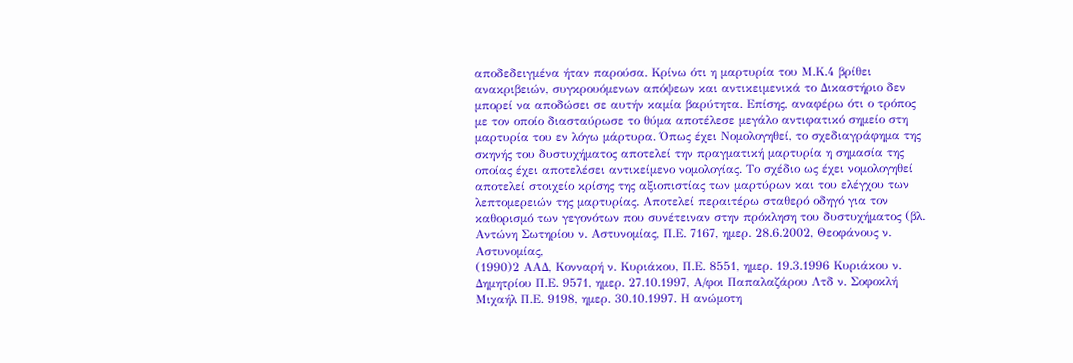αποδεδειγμένα ήταν παρούσα. Κρίνω ότι η μαρτυρία του Μ.Κ.4 βρίθει ανακριβειών, συγκρουόμενων απόψεων και αντικειμενικά το Δικαστήριο δεν μπορεί να αποδώσει σε αυτήν καμία βαρύτητα. Επίσης, αναφέρω ότι ο τρόπος με τον οποίο διασταύρωσε το θύμα αποτέλεσε μεγάλο αντιφατικό σημείο στη μαρτυρία του εν λόγω μάρτυρα. Όπως έχει Νομολογηθεί, το σχεδιαγράφημα της σκηνής του δυστυχήματος αποτελεί την πραγματική μαρτυρία η σημασία της οποίας έχει αποτελέσει αντικείμενο νομολογίας. Το σχέδιο ως έχει νομολογηθεί αποτελεί στοιχείο κρίσης της αξιοπιστίας των μαρτύρων και του ελέγχου των λεπτομερειών της μαρτυρίας. Αποτελεί περαιτέρω σταθερό οδηγό για τον καθορισμό των γεγονότων που συνέτειναν στην πρόκληση του δυστυχήματος (βλ. Αντώνη Σωτηρίου ν. Αστυνομίας, Π.Ε. 7167, ημερ. 28.6.2002, Θεοφάνους ν. Αστυνομίας,
(1990)2 ΑΑΔ, Κονναρή ν. Κυριάκου, Π.Ε. 8551, ημερ. 19.3.1996 Κυριάκου ν. Δημητρίου Π.Ε. 9571, ημερ. 27.10.1997, Α/φοι Παπαλαζάρου Λτδ ν. Σοφοκλή Μιχαήλ Π.Ε. 9198, ημερ. 30.10.1997. Η ανώμοτη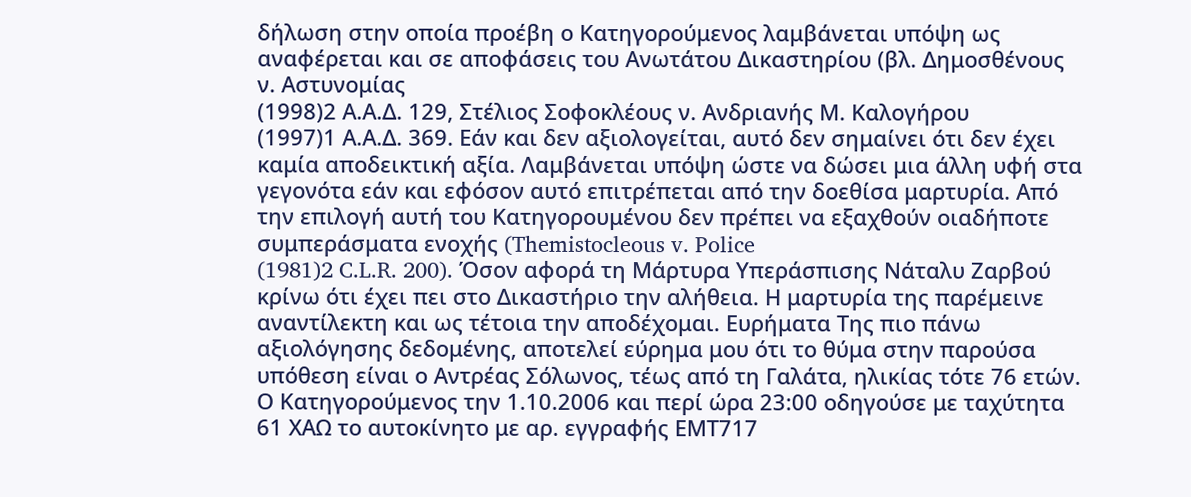δήλωση στην οποία προέβη ο Κατηγορούμενος λαμβάνεται υπόψη ως αναφέρεται και σε αποφάσεις του Ανωτάτου Δικαστηρίου (βλ. Δημοσθένους ν. Αστυνομίας
(1998)2 Α.Α.Δ. 129, Στέλιος Σοφοκλέους ν. Ανδριανής Μ. Καλογήρου
(1997)1 Α.Α.Δ. 369. Εάν και δεν αξιολογείται, αυτό δεν σημαίνει ότι δεν έχει καμία αποδεικτική αξία. Λαμβάνεται υπόψη ώστε να δώσει μια άλλη υφή στα γεγονότα εάν και εφόσον αυτό επιτρέπεται από την δοεθίσα μαρτυρία. Από την επιλογή αυτή του Κατηγορουμένου δεν πρέπει να εξαχθούν οιαδήποτε συμπεράσματα ενοχής (Themistocleous v. Police
(1981)2 C.L.R. 200). Όσον αφορά τη Μάρτυρα Υπεράσπισης Νάταλυ Ζαρβού κρίνω ότι έχει πει στο Δικαστήριο την αλήθεια. Η μαρτυρία της παρέμεινε αναντίλεκτη και ως τέτοια την αποδέχομαι. Ευρήματα Της πιο πάνω αξιολόγησης δεδομένης, αποτελεί εύρημα μου ότι το θύμα στην παρούσα υπόθεση είναι ο Αντρέας Σόλωνος, τέως από τη Γαλάτα, ηλικίας τότε 76 ετών. Ο Κατηγορούμενος την 1.10.2006 και περί ώρα 23:00 οδηγούσε με ταχύτητα 61 ΧΑΩ το αυτοκίνητο με αρ. εγγραφής ΕΜΤ717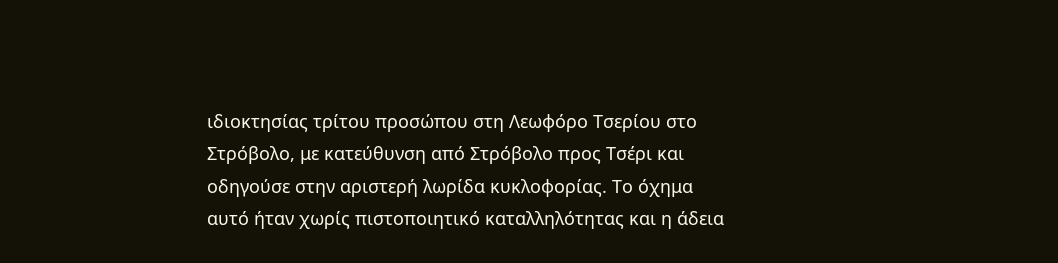ιδιοκτησίας τρίτου προσώπου στη Λεωφόρο Τσερίου στο Στρόβολο, με κατεύθυνση από Στρόβολο προς Τσέρι και οδηγούσε στην αριστερή λωρίδα κυκλοφορίας. Το όχημα αυτό ήταν χωρίς πιστοποιητικό καταλληλότητας και η άδεια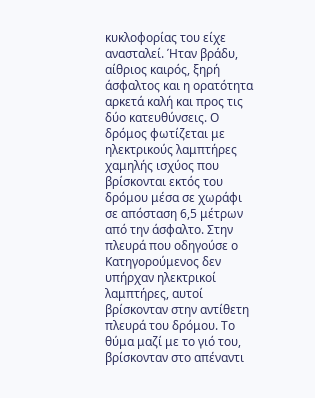κυκλοφορίας του είχε ανασταλεί. Ήταν βράδυ, αίθριος καιρός, ξηρή άσφαλτος και η ορατότητα αρκετά καλή και προς τις δύο κατευθύνσεις. Ο δρόμος φωτίζεται με ηλεκτρικούς λαμπτήρες χαμηλής ισχύος που βρίσκονται εκτός του δρόμου μέσα σε χωράφι σε απόσταση 6,5 μέτρων από την άσφαλτο. Στην πλευρά που οδηγούσε ο Κατηγορούμενος δεν υπήρχαν ηλεκτρικοί λαμπτήρες, αυτοί βρίσκονταν στην αντίθετη πλευρά του δρόμου. Το θύμα μαζί με το γιό του, βρίσκονταν στο απέναντι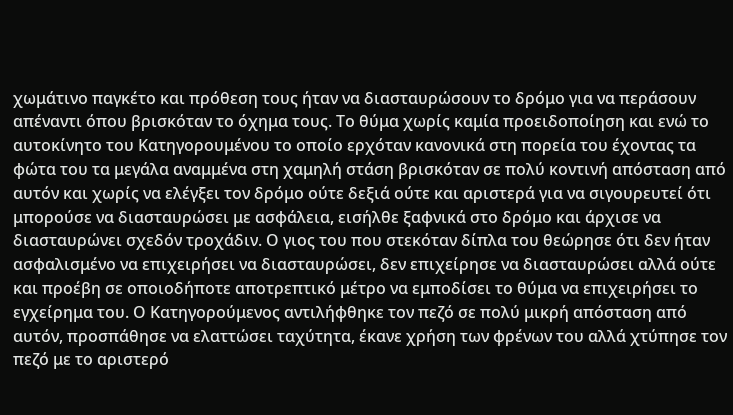χωμάτινο παγκέτο και πρόθεση τους ήταν να διασταυρώσουν το δρόμο για να περάσουν απέναντι όπου βρισκόταν το όχημα τους. Το θύμα χωρίς καμία προειδοποίηση και ενώ το αυτοκίνητο του Κατηγορουμένου το οποίο ερχόταν κανονικά στη πορεία του έχοντας τα φώτα του τα μεγάλα αναμμένα στη χαμηλή στάση βρισκόταν σε πολύ κοντινή απόσταση από αυτόν και χωρίς να ελέγξει τον δρόμο ούτε δεξιά ούτε και αριστερά για να σιγουρευτεί ότι μπορούσε να διασταυρώσει με ασφάλεια, εισήλθε ξαφνικά στο δρόμο και άρχισε να διασταυρώνει σχεδόν τροχάδιν. Ο γιος του που στεκόταν δίπλα του θεώρησε ότι δεν ήταν ασφαλισμένο να επιχειρήσει να διασταυρώσει, δεν επιχείρησε να διασταυρώσει αλλά ούτε και προέβη σε οποιοδήποτε αποτρεπτικό μέτρο να εμποδίσει το θύμα να επιχειρήσει το εγχείρημα του. Ο Κατηγορούμενος αντιλήφθηκε τον πεζό σε πολύ μικρή απόσταση από αυτόν, προσπάθησε να ελαττώσει ταχύτητα, έκανε χρήση των φρένων του αλλά χτύπησε τον πεζό με το αριστερό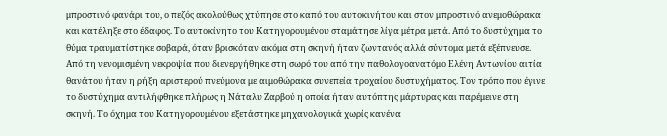μπροστινό φανάρι του, ο πεζός ακολούθως χτύπησε στο καπό του αυτοκινήτου και στον μπροστινό ανεμοθώρακα και κατέληξε στο έδαφος. Το αυτοκίνητο του Κατηγορουμένου σταμάτησε λίγα μέτρα μετά. Από το δυστύχημα το θύμα τραυματίστηκε σοβαρά, όταν βρισκόταν ακόμα στη σκηνή ήταν ζωντανός αλλά σύντομα μετά εξέπνευσε. Από τη νενομισμένη νεκροψία που διενεργήθηκε στη σωρό του από την παθολογοανατόμο Ελένη Αντωνίου αιτία θανάτου ήταν η ρήξη αριστερού πνεύμονα με αιμοθώρακα συνεπεία τροχαίου δυστυχήματος. Τον τρόπο που έγινε το δυστύχημα αντιλήφθηκε πλήρως η Νάταλυ Ζαρβού η οποία ήταν αυτόπτης μάρτυρας και παρέμεινε στη σκηνή. Το όχημα του Κατηγορουμένου εξετάστηκε μηχανολογικά χωρίς κανένα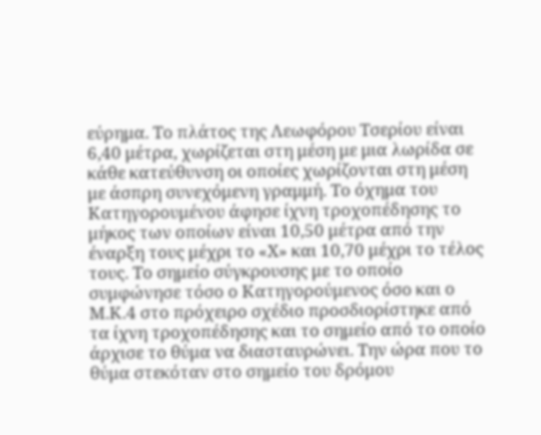εύρημα. Το πλάτος της Λεωφόρου Τσερίου είναι 6,40 μέτρα, χωρίζεται στη μέση με μια λωρίδα σε κάθε κατεύθυνση οι οποίες χωρίζονται στη μέση με άσπρη συνεχόμενη γραμμή. Το όχημα του Κατηγορουμένου άφησε ίχνη τροχοπέδησης το μήκος των οποίων είναι 10,50 μέτρα από την έναρξη τους μέχρι το «Χ» και 10,70 μέχρι το τέλος τους. Το σημείο σύγκρουσης με το οποίο συμφώνησε τόσο ο Κατηγορούμενος όσο και ο Μ.Κ.4 στο πρόχειρο σχέδιο προσδιορίστηκε από τα ίχνη τροχοπέδησης και το σημείο από το οποίο άρχισε το θύμα να διασταυρώνει. Την ώρα που το θύμα στεκόταν στο σημείο του δρόμου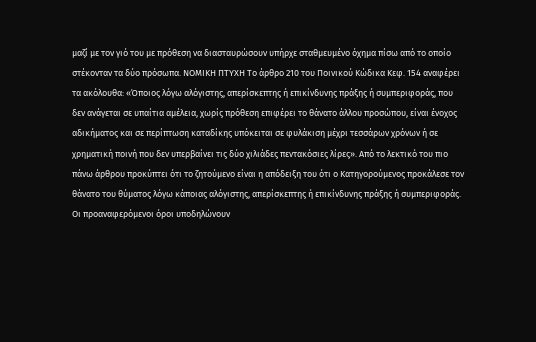μαζί με τον γιό του με πρόθεση να διασταυρώσουν υπήρχε σταθμευμένο όχημα πίσω από το οποίο στέκονταν τα δύο πρόσωπα. ΝΟΜΙΚΗ ΠΤΥΧΗ Το άρθρο 210 του Ποινικού Κώδικα Κεφ. 154 αναφέρει τα ακόλουθα: «Όποιος λόγω αλόγιστης, απερίσκεπτης ή επικίνδυνης πράξης ή συμπεριφοράς, που δεν ανάγεται σε υπαίτια αμέλεια, χωρίς πρόθεση επιφέρει το θάνατο άλλου προσώπου, είναι ένοχος αδικήματος και σε περίπτωση καταδίκης υπόκειται σε φυλάκιση μέχρι τεσσάρων χρόνων ή σε χρηματική ποινή που δεν υπερβαίνει τις δύο χιλιάδες πεντακόσιες λίρες». Από το λεκτικό του πιο πάνω άρθρου προκύπτει ότι το ζητούμενο είναι η απόδειξη του ότι ο Κατηγορούμενος προκάλεσε τον θάνατο του θύματος λόγω κάποιας αλόγιστης, απερίσκεπτης ή επικίνδυνης πράξης ή συμπεριφοράς. Οι προαναφερόμενοι όροι υποδηλώνουν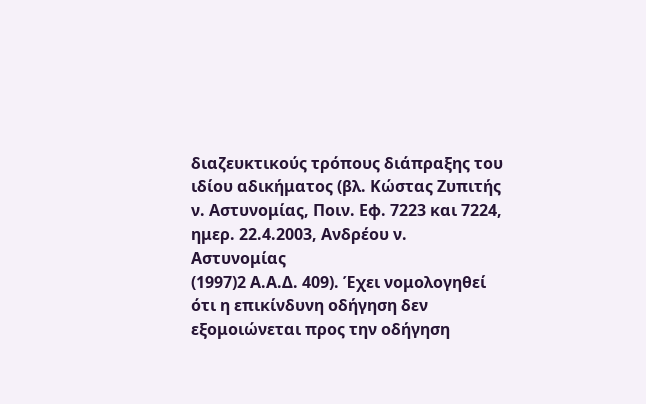διαζευκτικούς τρόπους διάπραξης του ιδίου αδικήματος (βλ. Κώστας Ζυπιτής ν. Αστυνομίας, Ποιν. Εφ. 7223 και 7224, ημερ. 22.4.2003, Ανδρέου ν. Αστυνομίας
(1997)2 Α.Α.Δ. 409). Έχει νομολογηθεί ότι η επικίνδυνη οδήγηση δεν εξομοιώνεται προς την οδήγηση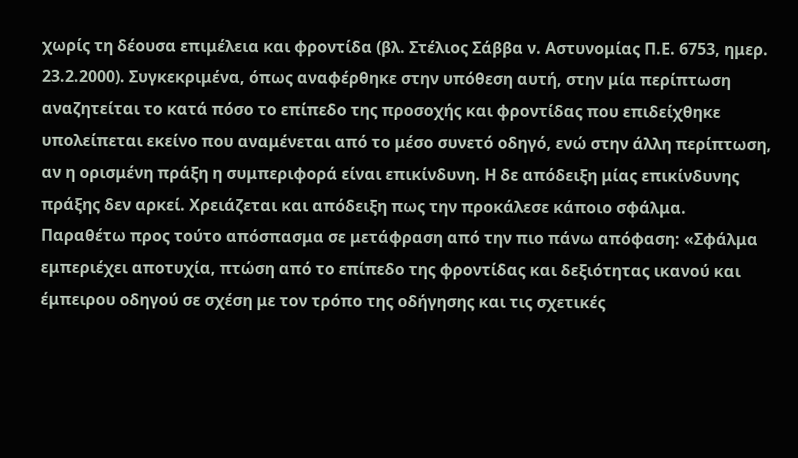χωρίς τη δέουσα επιμέλεια και φροντίδα (βλ. Στέλιος Σάββα ν. Αστυνομίας Π.Ε. 6753, ημερ. 23.2.2000). Συγκεκριμένα, όπως αναφέρθηκε στην υπόθεση αυτή, στην μία περίπτωση αναζητείται το κατά πόσο το επίπεδο της προσοχής και φροντίδας που επιδείχθηκε υπολείπεται εκείνο που αναμένεται από το μέσο συνετό οδηγό, ενώ στην άλλη περίπτωση, αν η ορισμένη πράξη η συμπεριφορά είναι επικίνδυνη. Η δε απόδειξη μίας επικίνδυνης πράξης δεν αρκεί. Χρειάζεται και απόδειξη πως την προκάλεσε κάποιο σφάλμα. Παραθέτω προς τούτο απόσπασμα σε μετάφραση από την πιο πάνω απόφαση: «Σφάλμα εμπεριέχει αποτυχία, πτώση από το επίπεδο της φροντίδας και δεξιότητας ικανού και έμπειρου οδηγού σε σχέση με τον τρόπο της οδήγησης και τις σχετικές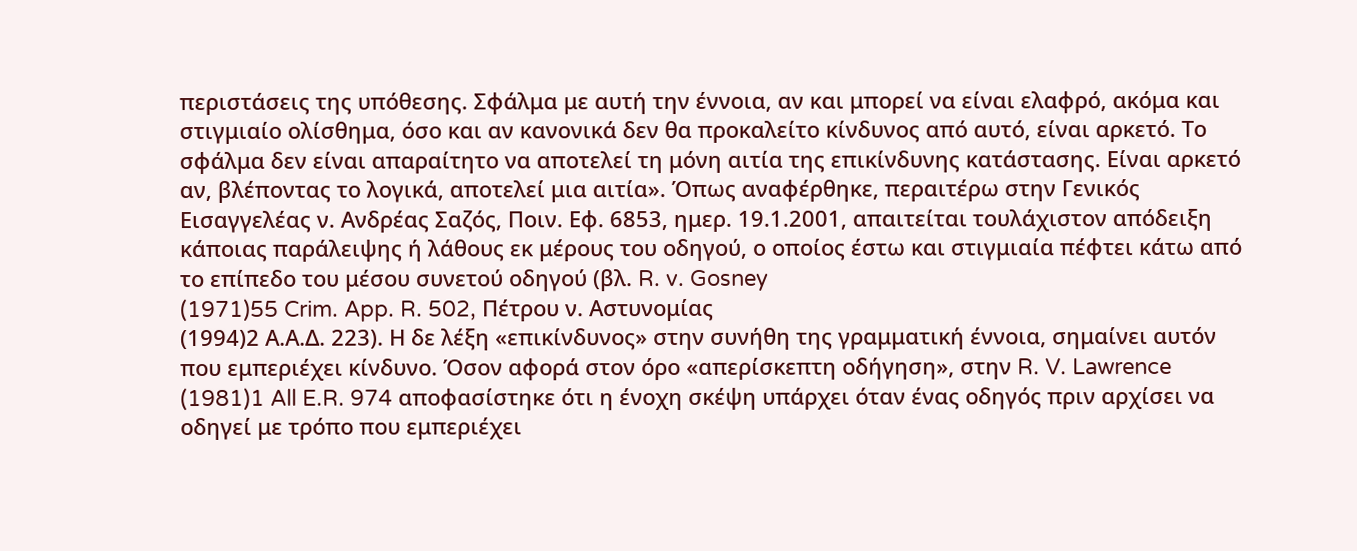περιστάσεις της υπόθεσης. Σφάλμα με αυτή την έννοια, αν και μπορεί να είναι ελαφρό, ακόμα και στιγμιαίο ολίσθημα, όσο και αν κανονικά δεν θα προκαλείτο κίνδυνος από αυτό, είναι αρκετό. Το σφάλμα δεν είναι απαραίτητο να αποτελεί τη μόνη αιτία της επικίνδυνης κατάστασης. Είναι αρκετό αν, βλέποντας το λογικά, αποτελεί μια αιτία». Όπως αναφέρθηκε, περαιτέρω στην Γενικός Εισαγγελέας ν. Ανδρέας Σαζός, Ποιν. Εφ. 6853, ημερ. 19.1.2001, απαιτείται τουλάχιστον απόδειξη κάποιας παράλειψης ή λάθους εκ μέρους του οδηγού, ο οποίος έστω και στιγμιαία πέφτει κάτω από το επίπεδο του μέσου συνετού οδηγού (βλ. R. v. Gosney
(1971)55 Crim. App. R. 502, Πέτρου ν. Αστυνομίας
(1994)2 Α.Α.Δ. 223). Η δε λέξη «επικίνδυνος» στην συνήθη της γραμματική έννοια, σημαίνει αυτόν που εμπεριέχει κίνδυνο. Όσον αφορά στον όρο «απερίσκεπτη οδήγηση», στην R. V. Lawrence
(1981)1 All E.R. 974 αποφασίστηκε ότι η ένοχη σκέψη υπάρχει όταν ένας οδηγός πριν αρχίσει να οδηγεί με τρόπο που εμπεριέχει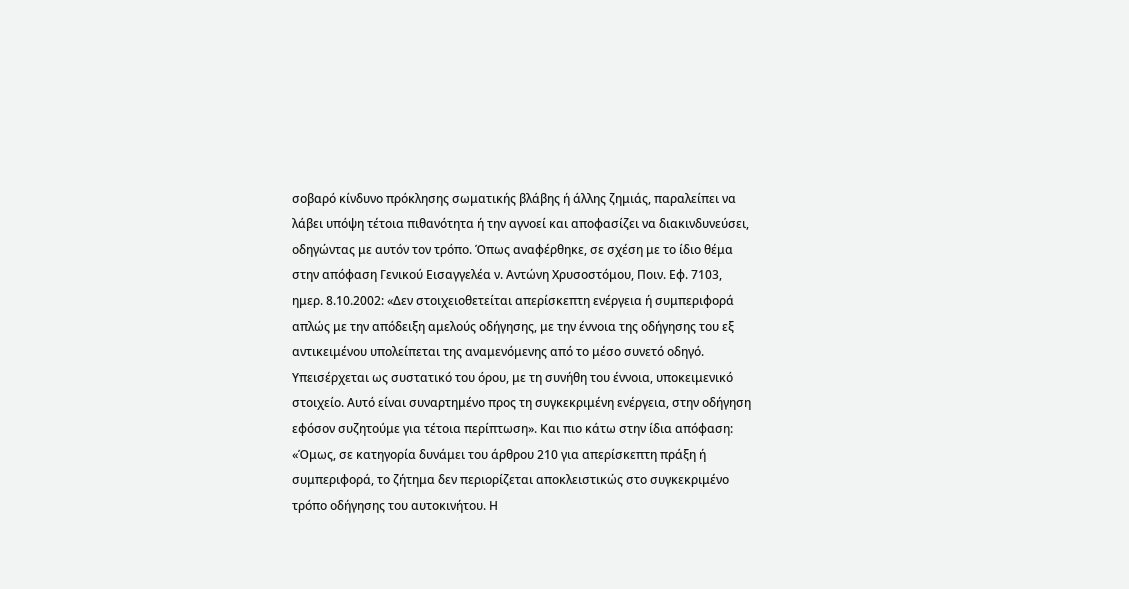σοβαρό κίνδυνο πρόκλησης σωματικής βλάβης ή άλλης ζημιάς, παραλείπει να λάβει υπόψη τέτοια πιθανότητα ή την αγνοεί και αποφασίζει να διακινδυνεύσει, οδηγώντας με αυτόν τον τρόπο. Όπως αναφέρθηκε, σε σχέση με το ίδιο θέμα στην απόφαση Γενικού Εισαγγελέα ν. Αντώνη Χρυσοστόμου, Ποιν. Εφ. 7103, ημερ. 8.10.2002: «Δεν στοιχειοθετείται απερίσκεπτη ενέργεια ή συμπεριφορά απλώς με την απόδειξη αμελούς οδήγησης, με την έννοια της οδήγησης του εξ αντικειμένου υπολείπεται της αναμενόμενης από το μέσο συνετό οδηγό. Υπεισέρχεται ως συστατικό του όρου, με τη συνήθη του έννοια, υποκειμενικό στοιχείο. Αυτό είναι συναρτημένο προς τη συγκεκριμένη ενέργεια, στην οδήγηση εφόσον συζητούμε για τέτοια περίπτωση». Και πιο κάτω στην ίδια απόφαση: «Όμως, σε κατηγορία δυνάμει του άρθρου 210 για απερίσκεπτη πράξη ή συμπεριφορά, το ζήτημα δεν περιορίζεται αποκλειστικώς στο συγκεκριμένο τρόπο οδήγησης του αυτοκινήτου. Η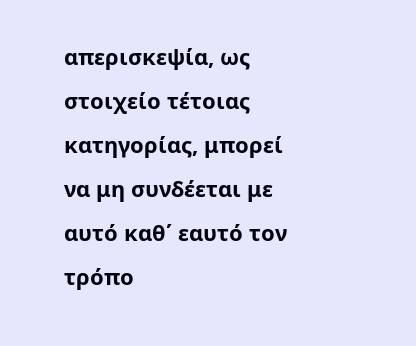απερισκεψία, ως στοιχείο τέτοιας κατηγορίας, μπορεί να μη συνδέεται με αυτό καθ΄ εαυτό τον τρόπο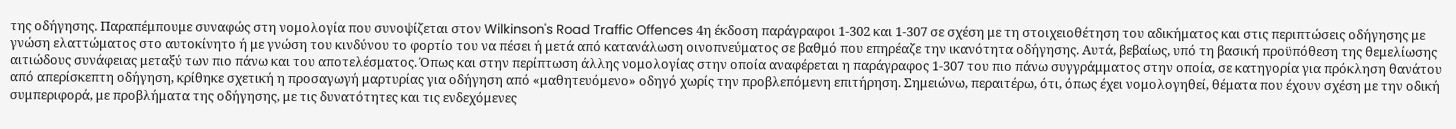της οδήγησης. Παραπέμπουμε συναφώς στη νομολογία που συνοψίζεται στον Wilkinson's Road Traffic Offences 4η έκδοση παράγραφοι 1-302 και 1-307 σε σχέση με τη στοιχειοθέτηση του αδικήματος και στις περιπτώσεις οδήγησης με γνώση ελαττώματος στο αυτοκίνητο ή με γνώση του κινδύνου το φορτίο του να πέσει ή μετά από κατανάλωση οινοπνεύματος σε βαθμό που επηρέαζε την ικανότητα οδήγησης. Αυτά, βεβαίως, υπό τη βασική προϋπόθεση της θεμελίωσης αιτιώδους συνάφειας μεταξύ των πιο πάνω και του αποτελέσματος. Όπως και στην περίπτωση άλλης νομολογίας στην οποία αναφέρεται η παράγραφος 1-307 του πιο πάνω συγγράμματος στην οποία, σε κατηγορία για πρόκληση θανάτου από απερίσκεπτη οδήγηση, κρίθηκε σχετική η προσαγωγή μαρτυρίας για οδήγηση από «μαθητευόμενο» οδηγό χωρίς την προβλεπόμενη επιτήρηση. Σημειώνω, περαιτέρω, ότι, όπως έχει νομολογηθεί, θέματα που έχουν σχέση με την οδική συμπεριφορά, με προβλήματα της οδήγησης, με τις δυνατότητες και τις ενδεχόμενες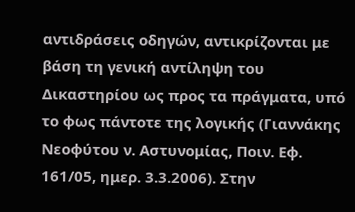αντιδράσεις οδηγών, αντικρίζονται με βάση τη γενική αντίληψη του Δικαστηρίου ως προς τα πράγματα, υπό το φως πάντοτε της λογικής (Γιαννάκης Νεοφύτου ν. Αστυνομίας, Ποιν. Εφ. 161/05, ημερ. 3.3.2006). Στην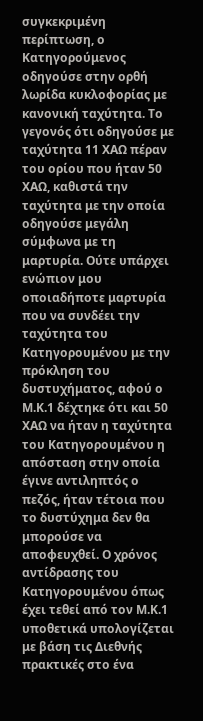συγκεκριμένη περίπτωση, ο Κατηγορούμενος οδηγούσε στην ορθή λωρίδα κυκλοφορίας με κανονική ταχύτητα. Το γεγονός ότι οδηγούσε με ταχύτητα 11 ΧΑΩ πέραν του ορίου που ήταν 50 ΧΑΩ, καθιστά την ταχύτητα με την οποία οδηγούσε μεγάλη σύμφωνα με τη μαρτυρία. Ούτε υπάρχει ενώπιον μου οποιαδήποτε μαρτυρία που να συνδέει την ταχύτητα του Κατηγορουμένου με την πρόκληση του δυστυχήματος, αφού ο Μ.Κ.1 δέχτηκε ότι και 50 ΧΑΩ να ήταν η ταχύτητα του Κατηγορουμένου η απόσταση στην οποία έγινε αντιληπτός ο πεζός, ήταν τέτοια που το δυστύχημα δεν θα μπορούσε να αποφευχθεί. Ο χρόνος αντίδρασης του Κατηγορουμένου όπως έχει τεθεί από τον Μ.Κ.1 υποθετικά υπολογίζεται με βάση τις Διεθνής πρακτικές στο ένα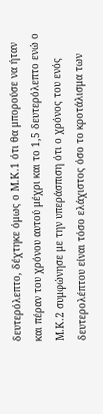δευτερόλεπτο, δέχτηκε όμως ο Μ.Κ.1 ότι θα μπορούσε να ήταν και πέραν του χρόνου αυτού μέχρι και το 1,5 δευτερόλεπτο ενώ ο Μ.Κ.2 συμφώνησε με την υπεράσπιση ότι ο χρόνος του ενός δευτερολέπτου είναι τόσο ελάχιστος όσο το κροτάλισμα των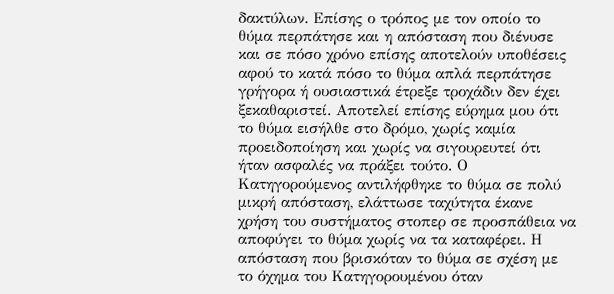δακτύλων. Επίσης ο τρόπος με τον οποίο το θύμα περπάτησε και η απόσταση που διένυσε και σε πόσο χρόνο επίσης αποτελούν υποθέσεις αφού το κατά πόσο το θύμα απλά περπάτησε γρήγορα ή ουσιαστικά έτρεξε τροχάδιν δεν έχει ξεκαθαριστεί. Αποτελεί επίσης εύρημα μου ότι το θύμα εισήλθε στο δρόμο, χωρίς καμία προειδοποίηση και χωρίς να σιγουρευτεί ότι ήταν ασφαλές να πράξει τούτο. Ο Κατηγορούμενος αντιλήφθηκε το θύμα σε πολύ μικρή απόσταση, ελάττωσε ταχύτητα έκανε χρήση του συστήματος στοπερ σε προσπάθεια να αποφύγει το θύμα χωρίς να τα καταφέρει. Η απόσταση που βρισκόταν το θύμα σε σχέση με το όχημα του Κατηγορουμένου όταν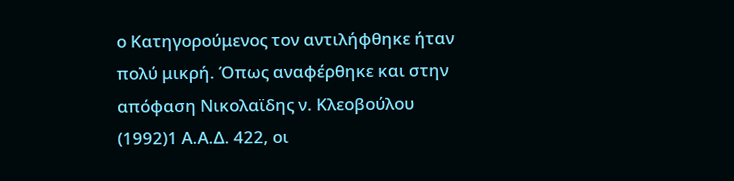ο Κατηγορούμενος τον αντιλήφθηκε ήταν πολύ μικρή. Όπως αναφέρθηκε και στην απόφαση Νικολαϊδης ν. Κλεοβούλου
(1992)1 Α.Α.Δ. 422, οι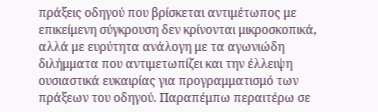πράξεις οδηγού που βρίσκεται αντιμέτωπος με επικείμενη σύγκρουση δεν κρίνονται μικροσκοπικά, αλλά με ευρύτητα ανάλογη με τα αγωνιώδη διλήμματα που αντιμετωπίζει και την έλλειψη ουσιαστικά ευκαιρίας για προγραμματισμό των πράξεων του οδηγού. Παραπέμπω περαιτέρω σε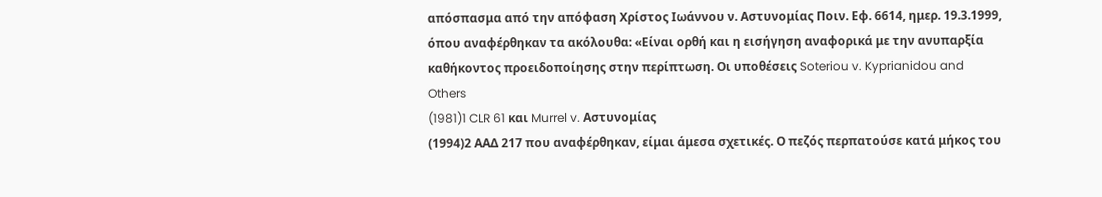απόσπασμα από την απόφαση Χρίστος Ιωάννου ν. Αστυνομίας Ποιν. Εφ. 6614, ημερ. 19.3.1999, όπου αναφέρθηκαν τα ακόλουθα: «Είναι ορθή και η εισήγηση αναφορικά με την ανυπαρξία καθήκοντος προειδοποίησης στην περίπτωση. Οι υποθέσεις Soteriou v. Kyprianidou and Others
(1981)1 CLR 61 και Murrel v. Αστυνομίας
(1994)2 ΑΑΔ 217 που αναφέρθηκαν, είμαι άμεσα σχετικές. Ο πεζός περπατούσε κατά μήκος του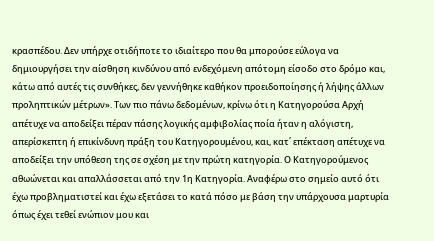κρασπέδου. Δεν υπήρχε οτιδήποτε το ιδιαίτερο που θα μπορούσε εύλογα να δημιουργήσει την αίσθηση κινδύνου από ενδεχόμενη απότομη είσοδο στο δρόμο και, κάτω από αυτές τις συνθήκες, δεν γεννήθηκε καθήκον προειδοποίησης ή λήψης άλλων προληπτικών μέτρων». Των πιο πάνω δεδομένων, κρίνω ότι η Κατηγορούσα Αρχή απέτυχε να αποδείξει πέραν πάσης λογικής αμφιβολίας ποία ήταν η αλόγιστη, απερίσκεπτη ή επικίνδυνη πράξη του Κατηγορουμένου, και, κατ΄ επέκταση απέτυχε να αποδείξει την υπόθεση της σε σχέση με την πρώτη κατηγορία. Ο Κατηγορούμενος αθωώνεται και απαλλάσσεται από την 1η Κατηγορία. Αναφέρω στο σημείο αυτό ότι έχω προβληματιστεί και έχω εξετάσει το κατά πόσο με βάση την υπάρχουσα μαρτυρία όπως έχει τεθεί ενώπιον μου και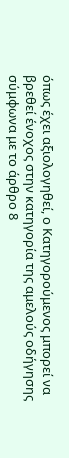όπως έχει αξιολογηθεί, ο Κατηγορούμενος μπορεί να βρεθεί ένοχος στην κατηγορία της αμελούς οδήγησης σύμφωνα με το άρθρο 8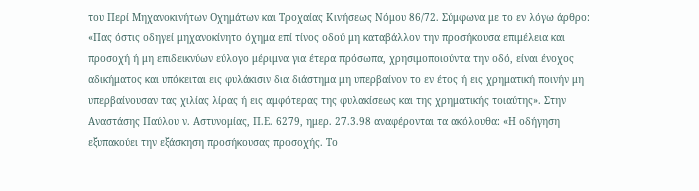του Περί Μηχανοκινήτων Οχημάτων και Τροχαίας Κινήσεως Νόμου 86/72. Σύμφωνα με το εν λόγω άρθρο: «Πας όστις οδηγεί μηχανοκίνητο όχημα επί τίνος οδού μη καταβάλλον την προσήκουσα επιμέλεια και προσοχή ή μη επιδεικνύων εύλογο μέριμνα για έτερα πρόσωπα, χρησιμοποιούντα την οδό, είναι ένοχος αδικήματος και υπόκειται εις φυλάκισιν δια διάστημα μη υπερβαίνον το εν έτος ή εις χρηματική ποινήν μη υπερβαίνουσαν τας χιλίας λίρας ή εις αμφότερας της φυλακίσεως και της χρηματικής τοιαύτης». Στην Αναστάσης Παύλου ν. Αστυνομίας, Π.Ε. 6279, ημερ. 27.3.98 αναφέρονται τα ακόλουθα: «Η οδήγηση εξυπακούει την εξάσκηση προσήκουσας προσοχής. Το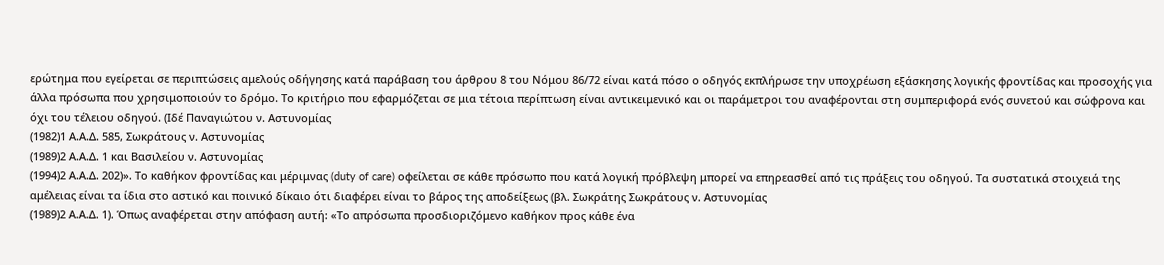ερώτημα που εγείρεται σε περιπτώσεις αμελούς οδήγησης κατά παράβαση του άρθρου 8 του Νόμου 86/72 είναι κατά πόσο ο οδηγός εκπλήρωσε την υποχρέωση εξάσκησης λογικής φροντίδας και προσοχής για άλλα πρόσωπα που χρησιμοποιούν το δρόμο. Το κριτήριο που εφαρμόζεται σε μια τέτοια περίπτωση είναι αντικειμενικό και οι παράμετροι του αναφέρονται στη συμπεριφορά ενός συνετού και σώφρονα και όχι του τέλειου οδηγού. (Ιδέ Παναγιώτου ν. Αστυνομίας
(1982)1 Α.Α.Δ. 585, Σωκράτους ν. Αστυνομίας
(1989)2 Α.Α.Δ. 1 και Βασιλείου ν. Αστυνομίας
(1994)2 Α.Α.Δ. 202)». Το καθήκον φροντίδας και μέριμνας (duty of care) οφείλεται σε κάθε πρόσωπο που κατά λογική πρόβλεψη μπορεί να επηρεασθεί από τις πράξεις του οδηγού. Τα συστατικά στοιχειά της αμέλειας είναι τα ίδια στο αστικό και ποινικό δίκαιο ότι διαφέρει είναι το βάρος της αποδείξεως (βλ. Σωκράτης Σωκράτους ν. Αστυνομίας
(1989)2 Α.Α.Δ. 1). Όπως αναφέρεται στην απόφαση αυτή: «Το απρόσωπα προσδιοριζόμενο καθήκον προς κάθε ένα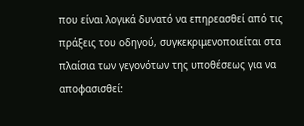που είναι λογικά δυνατό να επηρεασθεί από τις πράξεις του οδηγού, συγκεκριμενοποιείται στα πλαίσια των γεγονότων της υποθέσεως για να αποφασισθεί: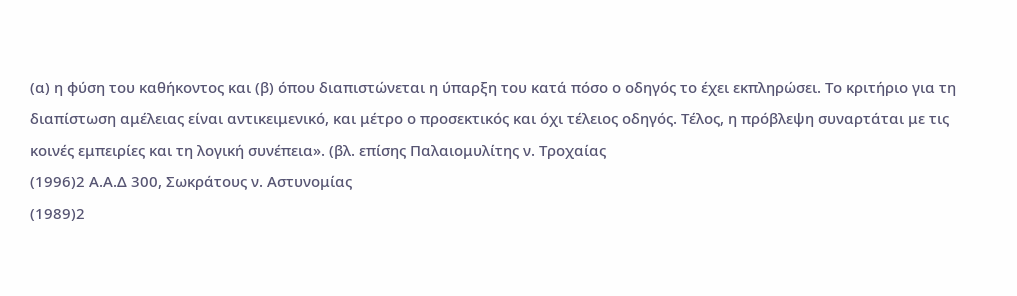(α) η φύση του καθήκοντος και (β) όπου διαπιστώνεται η ύπαρξη του κατά πόσο ο οδηγός το έχει εκπληρώσει. Το κριτήριο για τη διαπίστωση αμέλειας είναι αντικειμενικό, και μέτρο ο προσεκτικός και όχι τέλειος οδηγός. Τέλος, η πρόβλεψη συναρτάται με τις κοινές εμπειρίες και τη λογική συνέπεια». (βλ. επίσης Παλαιομυλίτης ν. Τροχαίας
(1996)2 Α.Α.Δ 300, Σωκράτους ν. Αστυνομίας
(1989)2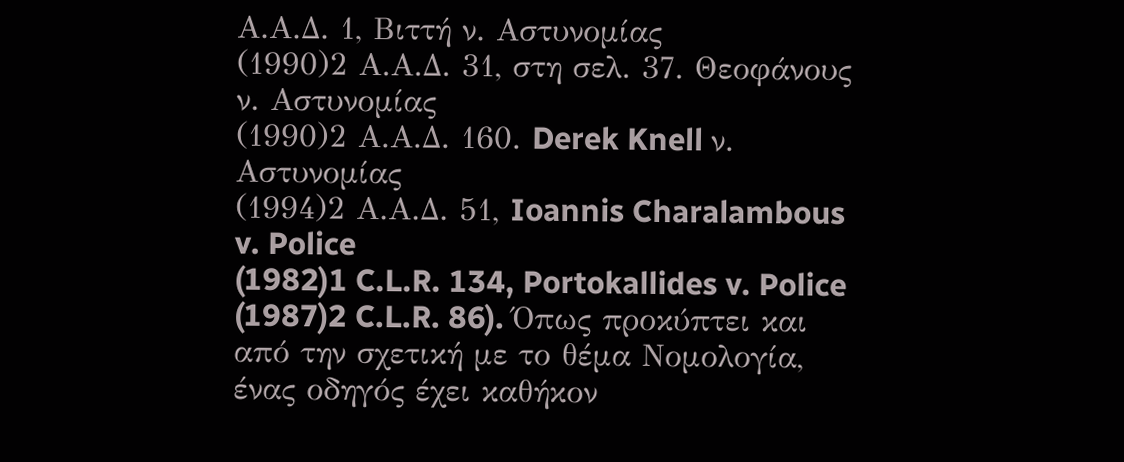Α.Α.Δ. 1, Βιττή ν. Αστυνομίας
(1990)2 Α.Α.Δ. 31, στη σελ. 37. Θεοφάνους ν. Αστυνομίας
(1990)2 Α.Α.Δ. 160. Derek Knell ν. Αστυνομίας
(1994)2 Α.Α.Δ. 51, Ioannis Charalambous v. Police
(1982)1 C.L.R. 134, Portokallides v. Police
(1987)2 C.L.R. 86). Όπως προκύπτει και από την σχετική με το θέμα Νομολογία, ένας οδηγός έχει καθήκον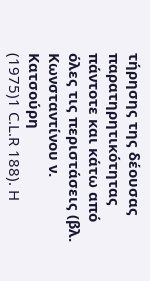τήρησης της δέουσας παρατηρητικότητας πάντοτε και κάτω από όλες τις περιστάσεις (βλ. Κωνσταντίνου ν. Κατσούρη
(1975)1 C.L.R 188). H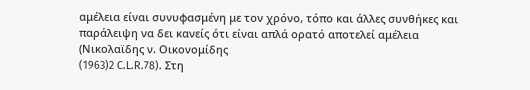αμέλεια είναι συνυφασμένη με τον χρόνο, τόπο και άλλες συνθήκες και παράλειψη να δει κανείς ότι είναι απλά ορατό αποτελεί αμέλεια (Νικολαϊδης ν. Οικονομίδης
(1963)2 C.L.R.78). Στη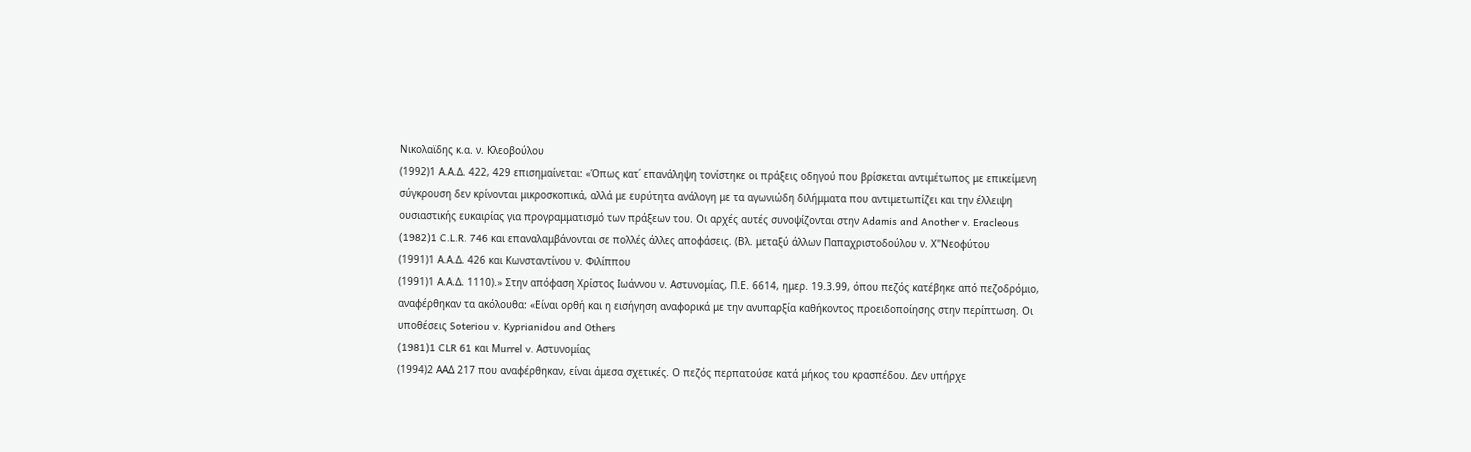Νικολαϊδης κ.α. ν. Κλεοβούλου
(1992)1 Α.Α.Δ. 422, 429 επισημαίνεται: «Όπως κατ΄ επανάληψη τονίστηκε οι πράξεις οδηγού που βρίσκεται αντιμέτωπος με επικείμενη σύγκρουση δεν κρίνονται μικροσκοπικά, αλλά με ευρύτητα ανάλογη με τα αγωνιώδη διλήμματα που αντιμετωπίζει και την έλλειψη ουσιαστικής ευκαιρίας για προγραμματισμό των πράξεων του. Οι αρχές αυτές συνοψίζονται στην Adamis and Another v. Eracleous
(1982)1 C.L.R. 746 και επαναλαμβάνονται σε πολλές άλλες αποφάσεις. (Βλ. μεταξύ άλλων Παπαχριστοδούλου ν. Χ"Nεοφύτου
(1991)1 Α.Α.Δ. 426 και Κωνσταντίνου ν. Φιλίππου
(1991)1 Α.Α.Δ. 1110).» Στην απόφαση Χρίστος Ιωάννου ν. Αστυνομίας, Π.Ε. 6614, ημερ. 19.3.99, όπου πεζός κατέβηκε από πεζοδρόμιο, αναφέρθηκαν τα ακόλουθα: «Είναι ορθή και η εισήγηση αναφορικά με την ανυπαρξία καθήκοντος προειδοποίησης στην περίπτωση. Οι υποθέσεις Soteriou v. Kyprianidou and Others
(1981)1 CLR 61 και Μurrel v. Αστυνομίας
(1994)2 ΑΑΔ 217 που αναφέρθηκαν, είναι άμεσα σχετικές. Ο πεζός περπατούσε κατά μήκος του κρασπέδου. Δεν υπήρχε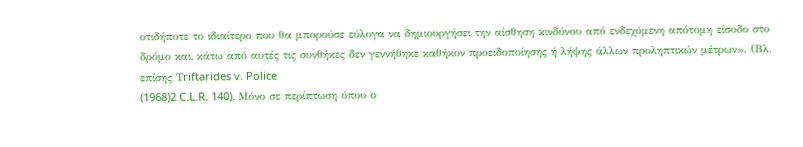οτιδήποτε το ιδιαίτερο που θα μπορούσε εύλογα να δημιουργήσει την αίσθηση κινδύνου από ενδεχόμενη απότομη είσοδο στο δρόμο και, κάτω από αυτές τις συνθήκες δεν γεννήθηκε καθήκον προειδοποίησης ή λήψης άλλων προληπτικών μέτρων». (Βλ. επίσης Τriftarides v. Police
(1968)2 C.L.R. 140). Μόνο σε περίπτωση όπου ο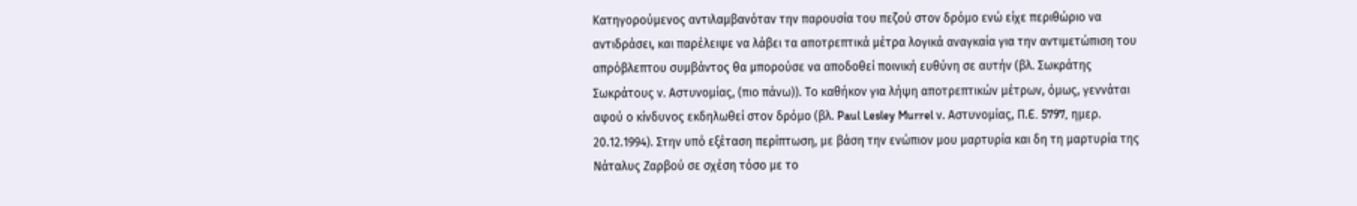Κατηγορούμενος αντιλαμβανόταν την παρουσία του πεζού στον δρόμο ενώ είχε περιθώριο να αντιδράσει, και παρέλειψε να λάβει τα αποτρεπτικά μέτρα λογικά αναγκαία για την αντιμετώπιση του απρόβλεπτου συμβάντος θα μπορούσε να αποδοθεί ποινική ευθύνη σε αυτήν (βλ. Σωκράτης Σωκράτους ν. Αστυνομίας, (πιο πάνω)). Το καθήκον για λήψη αποτρεπτικών μέτρων, όμως, γεννάται αφού ο κίνδυνος εκδηλωθεί στον δρόμο (βλ. Paul Lesley Murrel ν. Αστυνομίας, Π.E. 5797, ημερ. 20.12.1994). Στην υπό εξέταση περίπτωση, με βάση την ενώπιον μου μαρτυρία και δη τη μαρτυρία της Νάταλυς Ζαρβού σε σχέση τόσο με το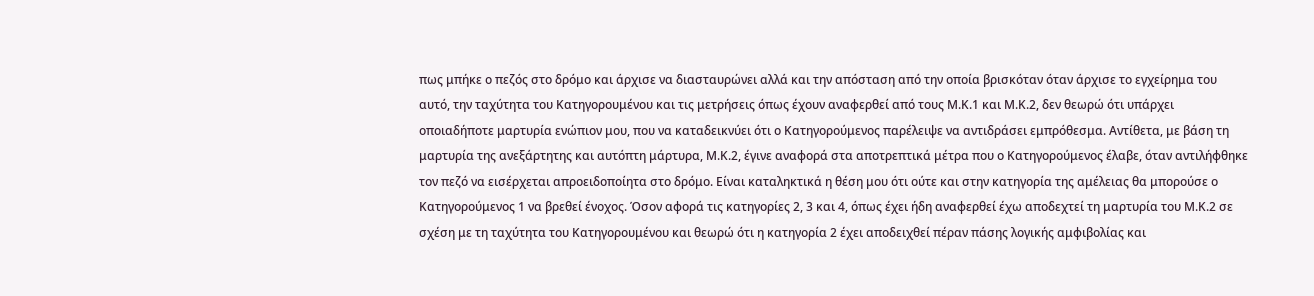πως μπήκε ο πεζός στο δρόμο και άρχισε να διασταυρώνει αλλά και την απόσταση από την οποία βρισκόταν όταν άρχισε το εγχείρημα του αυτό, την ταχύτητα του Κατηγορουμένου και τις μετρήσεις όπως έχουν αναφερθεί από τους Μ.Κ.1 και Μ.Κ.2, δεν θεωρώ ότι υπάρχει οποιαδήποτε μαρτυρία ενώπιον μου, που να καταδεικνύει ότι ο Κατηγορούμενος παρέλειψε να αντιδράσει εμπρόθεσμα. Αντίθετα, με βάση τη μαρτυρία της ανεξάρτητης και αυτόπτη μάρτυρα, Μ.Κ.2, έγινε αναφορά στα αποτρεπτικά μέτρα που ο Κατηγορούμενος έλαβε, όταν αντιλήφθηκε τον πεζό να εισέρχεται απροειδοποίητα στο δρόμο. Είναι καταληκτικά η θέση μου ότι ούτε και στην κατηγορία της αμέλειας θα μπορούσε ο Κατηγορούμενος 1 να βρεθεί ένοχος. Όσον αφορά τις κατηγορίες 2, 3 και 4, όπως έχει ήδη αναφερθεί έχω αποδεχτεί τη μαρτυρία του Μ.Κ.2 σε σχέση με τη ταχύτητα του Κατηγορουμένου και θεωρώ ότι η κατηγορία 2 έχει αποδειχθεί πέραν πάσης λογικής αμφιβολίας και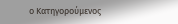ο Κατηγορούμενος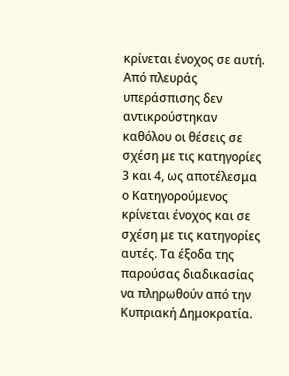κρίνεται ένοχος σε αυτή. Από πλευράς υπεράσπισης δεν αντικρούστηκαν καθόλου οι θέσεις σε σχέση με τις κατηγορίες 3 και 4, ως αποτέλεσμα ο Κατηγορούμενος κρίνεται ένοχος και σε σχέση με τις κατηγορίες αυτές. Τα έξοδα της παρούσας διαδικασίας να πληρωθούν από την Κυπριακή Δημοκρατία.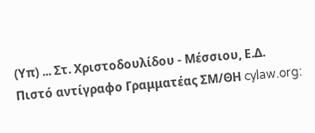(Υπ) ... Στ. Χριστοδουλίδου - Μέσσιου, Ε.Δ. Πιστό αντίγραφο Γραμματέας ΣΜ/ΘΗ cylaw.org: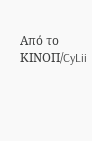Από το ΚΙΝOΠ/CyLii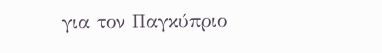για τον Παγκύπριο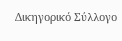Δικηγορικό Σύλλογο